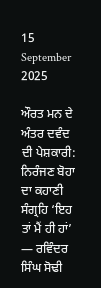15 September 2025

ਔਰਤ ਮਨ ਦੇ ਅੰਤਰ ਦਵੰਦ ਦੀ ਪੇਸ਼ਕਾਰੀ: ਨਿਰੰਜਣ ਬੋਹਾ ਦਾ ਕਹਾਣੀ ਸੰਗ੍ਰਹਿ ‘ਇਹ ਤਾਂ ਮੈਂ ਹੀ ਹਾਂ’ — ਰਵਿੰਦਰ ਸਿੰਘ ਸੋਢੀ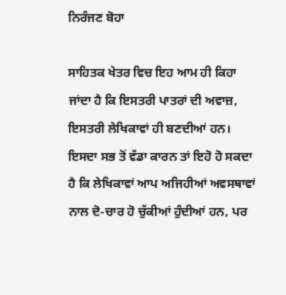ਨਿਰੰਜਣ ਬੋਹਾ

ਸਾਹਿਤਕ ਖੇਤਰ ਵਿਚ ਇਹ ਆਮ ਹੀ ਕਿਹਾ ਜਾਂਦਾ ਹੈ ਕਿ ਇਸਤਰੀ ਪਾਤਰਾਂ ਦੀ ਅਵਾਜ਼, ਇਸਤਰੀ ਲੇਖਿਕਾਵਾਂ ਹੀ ਬਣਦੀਆਂ ਹਨ। ਇਸਦਾ ਸਭ ਤੋਂ ਵੱਡਾ ਕਾਰਨ ਤਾਂ ਇਹੋ ਹੋ ਸਕਦਾ ਹੈ ਕਿ ਲੇਖਿਕਾਵਾਂ ਆਪ ਅਜਿਹੀਆਂ ਅਵਸਥਾਵਾਂ ਨਾਲ ਦੋ-ਚਾਰ ਹੋ ਚੁੱਕੀਆਂ ਹੁੰਦੀਆਂ ਹਨ, ਪਰ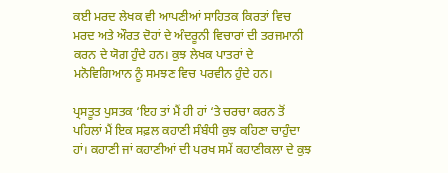ਕਈ ਮਰਦ ਲੇਖਕ ਵੀ ਆਪਣੀਆਂ ਸਾਹਿਤਕ ਕਿਰਤਾਂ ਵਿਚ ਮਰਦ ਅਤੇ ਔਰਤ ਦੋਹਾਂ ਦੇ ਅੰਦਰੂਨੀ ਵਿਚਾਰਾਂ ਦੀ ਤਰਜਮਾਨੀ ਕਰਨ ਦੇ ਯੋਗ ਹੁੰਦੇ ਹਨ। ਕੁਝ ਲੇਖਕ ਪਾਤਰਾਂ ਦੇ ਮਨੋਵਿਗਿਆਨ ਨੂੰ ਸਮਝਣ ਵਿਚ ਪਰਵੀਨ ਹੁੰਦੇ ਹਨ।

ਪ੍ਰਸਤੂਤ ਪੁਸਤਕ ‘ਇਹ ਤਾਂ ਮੈਂ ਹੀ ਹਾਂ ‘ਤੇ ਚਰਚਾ ਕਰਨ ਤੋਂ ਪਹਿਲਾਂ ਮੈਂ ਇਕ ਸਫ਼ਲ ਕਹਾਣੀ ਸੰਬੰਧੀ ਕੁਝ ਕਹਿਣਾ ਚਾਹੁੰਦਾ ਹਾਂ। ਕਹਾਣੀ ਜਾਂ ਕਹਾਣੀਆਂ ਦੀ ਪਰਖ ਸਮੇਂ ਕਹਾਣੀਕਲਾ ਦੇ ਕੁਝ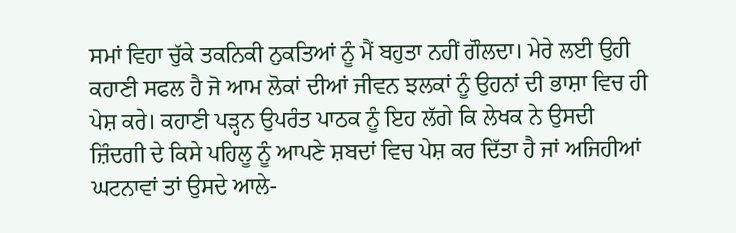ਸਮਾਂ ਵਿਹਾ ਚੁੱਕੇ ਤਕਨਿਕੀ ਨੁਕਤਿਆਂ ਨੂੰ ਮੈਂ ਬਹੁਤਾ ਨਹੀਂ ਗੌਲਦਾ। ਮੇਰੇ ਲਈ ਉਹੀ ਕਹਾਣੀ ਸਫਲ ਹੈ ਜੋ ਆਮ ਲੋਕਾਂ ਦੀਆਂ ਜੀਵਨ ਝਲਕਾਂ ਨੂੰ ਉਹਨਾਂ ਦੀ ਭਾਸ਼ਾ ਵਿਚ ਹੀ ਪੇਸ਼ ਕਰੇ। ਕਹਾਣੀ ਪੜ੍ਹਨ ਉਪਰੰਤ ਪਾਠਕ ਨੂੰ ਇਹ ਲੱਗੇ ਕਿ ਲੇਖਕ ਨੇ ਉਸਦੀ ਜ਼ਿੰਦਗੀ ਦੇ ਕਿਸੇ ਪਹਿਲੂ ਨੂੰ ਆਪਣੇ ਸ਼ਬਦਾਂ ਵਿਚ ਪੇਸ਼ ਕਰ ਦਿੱਤਾ ਹੈ ਜਾਂ ਅਜਿਹੀਆਂ ਘਟਨਾਵਾਂ ਤਾਂ ਉਸਦੇ ਆਲੇ-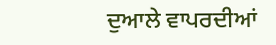ਦੁਆਲੇ ਵਾਪਰਦੀਆਂ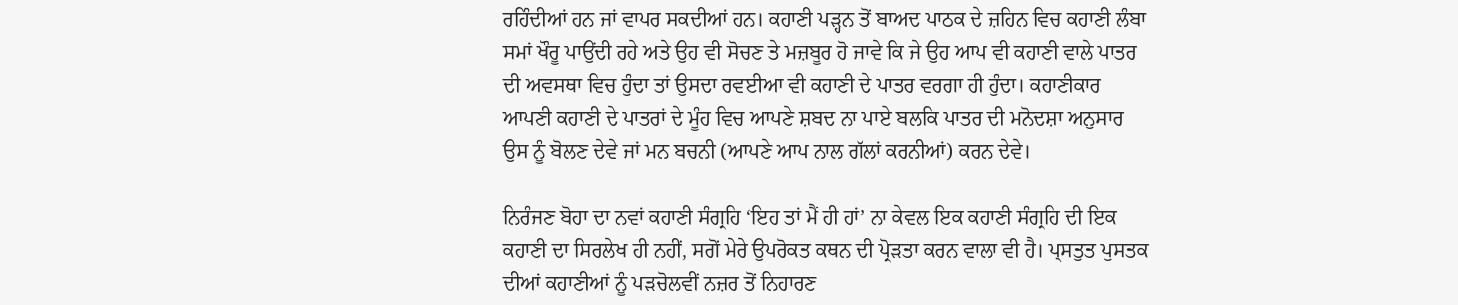ਰਹਿੰਦੀਆਂ ਹਨ ਜਾਂ ਵਾਪਰ ਸਕਦੀਆਂ ਹਨ। ਕਹਾਣੀ ਪੜ੍ਹਨ ਤੋਂ ਬਾਅਦ ਪਾਠਕ ਦੇ ਜ਼ਹਿਨ ਵਿਚ ਕਹਾਣੀ ਲੰਬਾ ਸਮਾਂ ਖੌਰੂ ਪਾਉਂਦੀ ਰਹੇ ਅਤੇ ਉਹ ਵੀ ਸੋਚਣ ਤੇ ਮਜ਼ਬੂਰ ਹੋ ਜਾਵੇ ਕਿ ਜੇ ਉਹ ਆਪ ਵੀ ਕਹਾਣੀ ਵਾਲੇ ਪਾਤਰ ਦੀ ਅਵਸਥਾ ਵਿਚ ਹੁੰਦਾ ਤਾਂ ਉਸਦਾ ਰਵਈਆ ਵੀ ਕਹਾਣੀ ਦੇ ਪਾਤਰ ਵਰਗਾ ਹੀ ਹੁੰਦਾ। ਕਹਾਣੀਕਾਰ ਆਪਣੀ ਕਹਾਣੀ ਦੇ ਪਾਤਰਾਂ ਦੇ ਮੂੰਹ ਵਿਚ ਆਪਣੇ ਸ਼ਬਦ ਨਾ ਪਾਏ ਬਲਕਿ ਪਾਤਰ ਦੀ ਮਨੋਦਸ਼ਾ ਅਨੁਸਾਰ ਉਸ ਨੂੰ ਬੋਲਣ ਦੇਵੇ ਜਾਂ ਮਨ ਬਚਨੀ (ਆਪਣੇ ਆਪ ਨਾਲ ਗੱਲਾਂ ਕਰਨੀਆਂ) ਕਰਨ ਦੇਵੇ।

ਨਿਰੰਜਣ ਬੋਹਾ ਦਾ ਨਵਾਂ ਕਹਾਣੀ ਸੰਗ੍ਰਹਿ ‘ਇਹ ਤਾਂ ਮੈਂ ਹੀ ਹਾਂ’ ਨਾ ਕੇਵਲ ਇਕ ਕਹਾਣੀ ਸੰਗ੍ਰਹਿ ਦੀ ਇਕ ਕਹਾਣੀ ਦਾ ਸਿਰਲੇਖ ਹੀ ਨਹੀਂ, ਸਗੋਂ ਮੇਰੇ ਉਪਰੋਕਤ ਕਥਨ ਦੀ ਪ੍ਰੋੜਤਾ ਕਰਨ ਵਾਲਾ ਵੀ ਹੈ। ਪ੍ਸਤੁਤ ਪੁਸਤਕ ਦੀਆਂ ਕਹਾਣੀਆਂ ਨੂੰ ਪੜਚੋਲਵੀਂ ਨਜ਼ਰ ਤੋਂ ਨਿਹਾਰਣ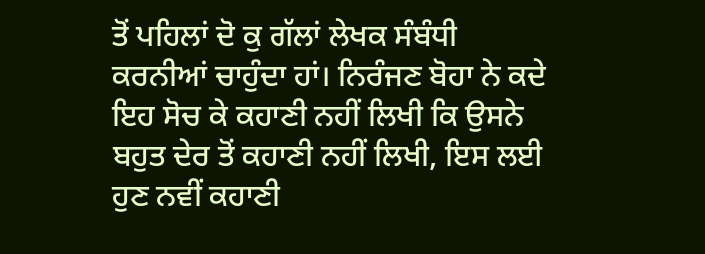ਤੋਂ ਪਹਿਲਾਂ ਦੋ ਕੁ ਗੱਲਾਂ ਲੇਖਕ ਸੰਬੰਧੀ ਕਰਨੀਆਂ ਚਾਹੁੰਦਾ ਹਾਂ। ਨਿਰੰਜਣ ਬੋਹਾ ਨੇ ਕਦੇ ਇਹ ਸੋਚ ਕੇ ਕਹਾਣੀ ਨਹੀਂ ਲਿਖੀ ਕਿ ਉਸਨੇ ਬਹੁਤ ਦੇਰ ਤੋਂ ਕਹਾਣੀ ਨਹੀਂ ਲਿਖੀ, ਇਸ ਲਈ ਹੁਣ ਨਵੀਂ ਕਹਾਣੀ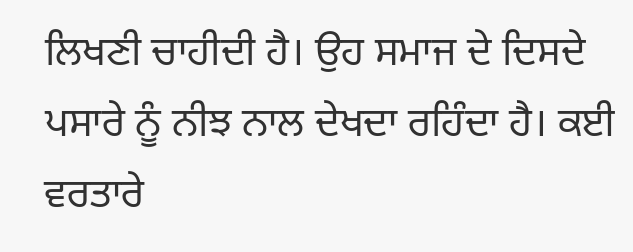ਲਿਖਣੀ ਚਾਹੀਦੀ ਹੈ। ਉਹ ਸਮਾਜ ਦੇ ਦਿਸਦੇ ਪਸਾਰੇ ਨੂੰ ਨੀਝ ਨਾਲ ਦੇਖਦਾ ਰਹਿੰਦਾ ਹੈ। ਕਈ ਵਰਤਾਰੇ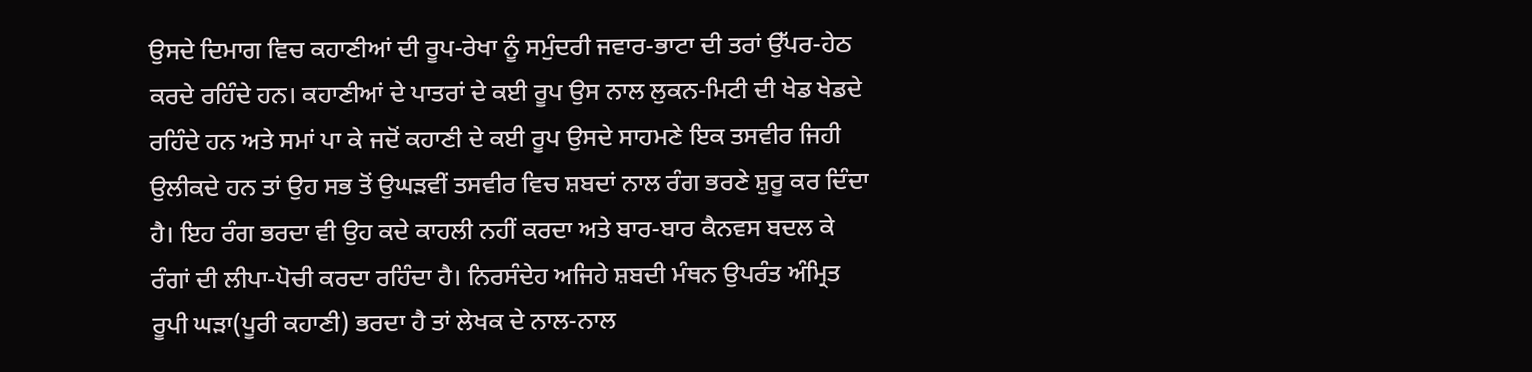ਉਸਦੇ ਦਿਮਾਗ ਵਿਚ ਕਹਾਣੀਆਂ ਦੀ ਰੂਪ-ਰੇਖਾ ਨੂੰ ਸਮੁੰਦਰੀ ਜਵਾਰ-ਭਾਟਾ ਦੀ ਤਰਾਂ ਉੱਪਰ-ਹੇਠ ਕਰਦੇ ਰਹਿੰਦੇ ਹਨ। ਕਹਾਣੀਆਂ ਦੇ ਪਾਤਰਾਂ ਦੇ ਕਈ ਰੂਪ ਉਸ ਨਾਲ ਲੁਕਨ-ਮਿਟੀ ਦੀ ਖੇਡ ਖੇਡਦੇ ਰਹਿੰਦੇ ਹਨ ਅਤੇ ਸਮਾਂ ਪਾ ਕੇ ਜਦੋਂ ਕਹਾਣੀ ਦੇ ਕਈ ਰੂਪ ਉਸਦੇ ਸਾਹਮਣੇ ਇਕ ਤਸਵੀਰ ਜਿਹੀ ਉਲੀਕਦੇ ਹਨ ਤਾਂ ਉਹ ਸਭ ਤੋਂ ਉਘੜਵੀਂ ਤਸਵੀਰ ਵਿਚ ਸ਼ਬਦਾਂ ਨਾਲ ਰੰਗ ਭਰਣੇ ਸ਼ੁਰੂ ਕਰ ਦਿੰਦਾ ਹੈ। ਇਹ ਰੰਗ ਭਰਦਾ ਵੀ ਉਹ ਕਦੇ ਕਾਹਲੀ ਨਹੀਂ ਕਰਦਾ ਅਤੇ ਬਾਰ-ਬਾਰ ਕੈਨਵਸ ਬਦਲ ਕੇ ਰੰਗਾਂ ਦੀ ਲੀਪਾ-ਪੋਚੀ ਕਰਦਾ ਰਹਿੰਦਾ ਹੈ। ਨਿਰਸੰਦੇਹ ਅਜਿਹੇ ਸ਼ਬਦੀ ਮੰਥਨ ਉਪਰੰਤ ਅੰਮ੍ਰਿਤ ਰੂਪੀ ਘੜਾ(ਪੂਰੀ ਕਹਾਣੀ) ਭਰਦਾ ਹੈ ਤਾਂ ਲੇਖਕ ਦੇ ਨਾਲ-ਨਾਲ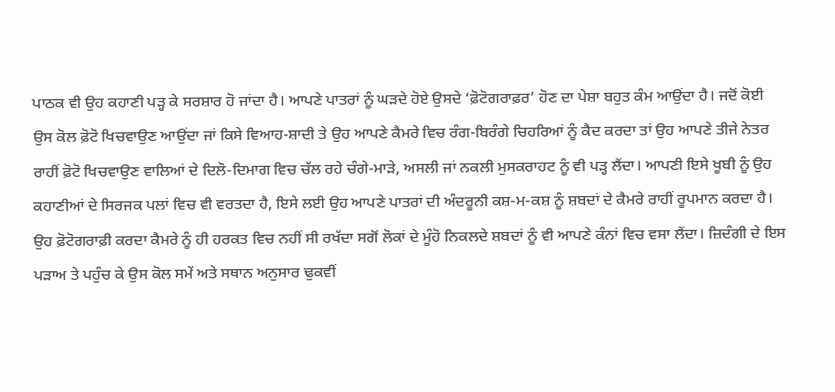ਪਾਠਕ ਵੀ ਉਹ ਕਹਾਣੀ ਪੜ੍ਹ ਕੇ ਸਰਸ਼ਾਰ ਹੋ ਜਾਂਦਾ ਹੈ। ਆਪਣੇ ਪਾਤਰਾਂ ਨੂੰ ਘੜਦੇ ਹੋਏ ਉਸਦੇ ‘ਫ਼ੋਟੋਗਰਾਫ਼ਰ’ ਹੋਣ ਦਾ ਪੇਸ਼ਾ ਬਹੁਤ ਕੰਮ ਆਉਂਦਾ ਹੈ। ਜਦੋਂ ਕੋਈ ਉਸ ਕੋਲ ਫ਼ੋਟੋ ਖਿਚਵਾਉਣ ਆਉਂਦਾ ਜਾਂ ਕਿਸੇ ਵਿਆਹ-ਸ਼ਾਦੀ ਤੇ ਉਹ ਆਪਣੇ ਕੈਮਰੇ ਵਿਚ ਰੰਗ-ਬਿਰੰਗੇ ਚਿਹਰਿਆਂ ਨੂੰ ਕੈਦ ਕਰਦਾ ਤਾਂ ਉਹ ਆਪਣੇ ਤੀਜੇ ਨੇਤਰ ਰਾਹੀਂ ਫ਼ੋਟੋ ਖਿਚਵਾਉਣ ਵਾਲਿਆਂ ਦੇ ਦਿਲੋ-ਦਿਮਾਗ ਵਿਚ ਚੱਲ ਰਹੇ ਚੰਗੇ-ਮਾੜੇ, ਅਸਲੀ ਜਾਂ ਨਕਲੀ ਮੁਸਕਰਾਹਟ ਨੂੰ ਵੀ ਪੜ੍ਹ ਲੈਂਦਾ। ਆਪਣੀ ਇਸੇ ਖੂਬੀ ਨੂੰ ਉਹ ਕਹਾਣੀਆਂ ਦੇ ਸਿਰਜਕ ਪਲਾਂ ਵਿਚ ਵੀ ਵਰਤਦਾ ਹੈ, ਇਸੇ ਲਈ ਉਹ ਆਪਣੇ ਪਾਤਰਾਂ ਦੀ ਅੰਦਰੂਨੀ ਕਸ਼-ਮ-ਕਸ਼ ਨੂੰ ਸ਼ਬਦਾਂ ਦੇ ਕੈਮਰੇ ਰਾਹੀਂ ਰੂਪਮਾਨ ਕਰਦਾ ਹੈ। ਉਹ ਫ਼ੋਟੋਗਰਾਫ਼ੀ ਕਰਦਾ ਕੈਮਰੇ ਨੂੰ ਹੀ ਹਰਕਤ ਵਿਚ ਨਹੀਂ ਸੀ ਰਖੱਦਾ ਸਗੋਂ ਲੋਕਾਂ ਦੇ ਮੂੰਹੋ ਨਿਕਲਦੇ ਸ਼ਬਦਾਂ ਨੂੰ ਵੀ ਆਪਣੇ ਕੰਨਾਂ ਵਿਚ ਵਸਾ ਲੈਂਦਾ। ਜ਼ਿਦੰਗੀ ਦੇ ਇਸ ਪੜਾਅ ਤੇ ਪਹੁੰਚ ਕੇ ਉਸ ਕੋਲ ਸਮੇਂ ਅਤੇ ਸਥਾਨ ਅਨੁਸਾਰ ਢੁਕਵੀਂ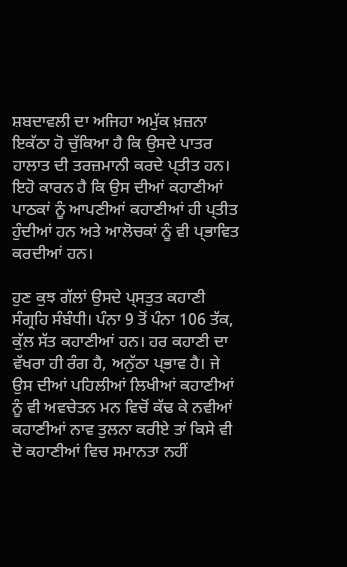ਸ਼ਬਦਾਵਲੀ ਦਾ ਅਜਿਹਾ ਅਮੁੱਕ ਖ਼ਜ਼ਨਾ ਇਕੱਠਾ ਹੋ ਚੁੱਕਿਆ ਹੈ ਕਿ ਉਸਦੇ ਪਾਤਰ ਹਾਲਾਤ ਦੀ ਤਰਜ਼ਮਾਨੀ ਕਰਦੇ ਪ੍ਤੀਤ ਹਨ। ਇਹੋ ਕਾਰਨ ਹੈ ਕਿ ਉਸ ਦੀਆਂ ਕਹਾਣੀਆਂ ਪਾਠਕਾਂ ਨੂੰ ਆਪਣੀਆਂ ਕਹਾਣੀਆਂ ਹੀ ਪ੍ਤੀਤ ਹੁੰਦੀਆਂ ਹਨ ਅਤੇ ਆਲੋਚਕਾਂ ਨੂੰ ਵੀ ਪ੍ਭਾਵਿਤ ਕਰਦੀਆਂ ਹਨ।

ਹੁਣ ਕੁਝ ਗੱਲਾਂ ਉਸਦੇ ਪ੍ਸਤੁਤ ਕਹਾਣੀ ਸੰਗ੍ਰਹਿ ਸੰਬੰਧੀ। ਪੰਨਾ 9 ਤੋਂ ਪੰਨਾ 106 ਤੱਕ, ਕੁੱਲ ਸੱਤ ਕਹਾਣੀਆਂ ਹਨ। ਹਰ ਕਹਾਣੀ ਦਾ ਵੱਖਰਾ ਹੀ ਰੰਗ ਹੈ, ਅਨੁੱਠਾ ਪ੍ਭਾਵ ਹੈ। ਜੇ ਉਸ ਦੀਆਂ ਪਹਿਲੀਆਂ ਲਿਖੀਆਂ ਕਹਾਣੀਆਂ ਨੂੰ ਵੀ ਅਵਚੇਤਨ ਮਨ ਵਿਚੋਂ ਕੱਢ ਕੇ ਨਵੀਆਂ ਕਹਾਣੀਆਂ ਨਾਵ ਤੁਲਨਾ ਕਰੀਏ ਤਾਂ ਕਿਸੇ ਵੀ ਦੋ ਕਹਾਣੀਆਂ ਵਿਚ ਸਮਾਨਤਾ ਨਹੀਂ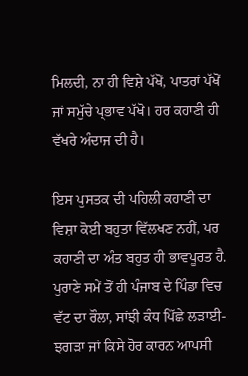ਮਿਲਦੀ, ਨਾ ਹੀ ਵਿਸ਼ੇ ਪੱਖੋਂ, ਪਾਤਰਾਂ ਪੱਖੋਂ ਜਾਂ ਸਮੁੱਚੇ ਪ੍ਭਾਵ ਪੱਖੋ। ਹਰ ਕਹਾਣੀ ਹੀ ਵੱਖਰੇ ਅੰਦਾਜ ਦੀ ਹੈ।

ਇਸ ਪੁਸਤਕ ਦੀ ਪਹਿਲੀ ਕਹਾਣੀ ਦਾ ਵਿਸ਼ਾ ਕੋਈ ਬਹੁਤਾ ਵਿੱਲਖਣ ਨਹੀਂ, ਪਰ ਕਹਾਣੀ ਦਾ ਅੰਤ ਬਹੁਤ ਹੀ ਭਾਵਪੂਰਤ ਹੈ. ਪੁਰਾਣੇ ਸਮੇਂ ਤੋਂ ਹੀ ਪੰਜਾਬ ਦੇ ਪਿੰਡਾ ਵਿਚ ਵੱਟ ਦਾ ਰੌਲਾ, ਸਾਂਝੀ ਕੰਧ ਪਿੱਛੇ ਲੜਾਈ-ਝਗੜਾ ਜਾਂ ਕਿਸੇ ਹੋਰ ਕਾਰਨ ਆਪਸੀ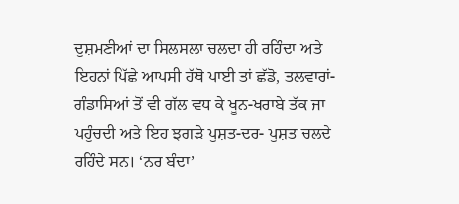ਦੁਸ਼ਮਣੀਆਂ ਦਾ ਸਿਲਸਲਾ ਚਲਦਾ ਹੀ ਰਹਿੰਦਾ ਅਤੇ ਇਹਨਾਂ ਪਿੱਛੇ ਆਪਸੀ ਹੱਥੋ ਪਾਈ ਤਾਂ ਛੱਡੋ, ਤਲਵਾਰਾਂ-ਗੰਡਾਸਿਆਂ ਤੋਂ ਵੀ ਗੱਲ ਵਧ ਕੇ ਖੂਨ-ਖਰਾਬੇ ਤੱਕ ਜਾ ਪਹੁੰਚਦੀ ਅਤੇ ਇਹ ਝਗੜੇ ਪੁਸ਼ਤ-ਦਰ- ਪੁਸ਼ਤ ਚਲਦੇ ਰਹਿੰਦੇ ਸਨ। ‘ਨਰ ਬੰਦਾ’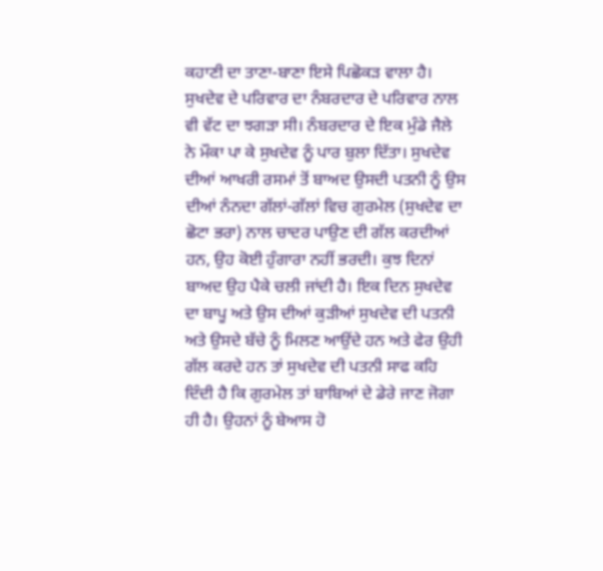ਕਹਾਣੀ ਦਾ ਤਾਣਾ-ਬਾਣਾ ਇਸੇ ਪਿਛੋਕੜ ਵਾਲਾ ਹੈ। ਸੁਖਦੇਵ ਦੇ ਪਰਿਵਾਰ ਦਾ ਨੰਬਰਦਾਰ ਦੇ ਪਰਿਵਾਰ ਨਾਲ ਵੀ ਵੱਟ ਦਾ ਝਗੜਾ ਸੀ। ਨੰਬਰਦਾਰ ਦੇ ਇਕ ਮੁੰਡੇ ਜੈਲੇ ਨੇ ਮੌਕਾ ਪਾ ਕੇ ਸੁਖਦੇਵ ਨੂੰ ਪਾਰ ਬੁਲਾ ਦਿੱਤਾ। ਸੁਖਦੇਵ ਦੀਆਂ ਆਖਰੀ ਰਸਮਾਂ ਤੋਂ ਬਾਅਦ ਉਸਦੀ ਪਤਨੀ ਨੂੰ ਉਸ ਦੀਆਂ ਨੰਨਦਾ ਗੱਲਾਂ-ਗੱਲਾਂ ਵਿਚ ਗੁਰਮੇਲ (ਸੁਖਦੇਵ ਦਾ ਛੋਟਾ ਭਰਾ) ਨਾਲ ਚਾਦਰ ਪਾਉਣ ਦੀ ਗੱਲ ਕਰਦੀਆਂ ਹਨ, ਉਹ ਕੋਈ ਹੁੰਗਾਰਾ ਨਹੀਂ ਭਰਦੀ। ਕੁਝ ਦਿਨਾਂ ਬਾਅਦ ਉਹ ਪੈਕੇ ਚਲੀ ਜਾਂਦੀ ਹੈ। ਇਕ ਦਿਨ ਸੁਖਦੇਵ ਦਾ ਬਾਪੂ ਅਤੇ ਉਸ ਦੀਆਂ ਕੁੜੀਆਂ ਸੁਖਦੇਵ ਦੀ ਪਤਨੀ ਅਤੇ ਉਸਦੇ ਬੱਚੇ ਨੂੰ ਮਿਲਣ ਆਉਂਦੇ ਹਨ ਅਤੇ ਫੇਰ ਉਹੀ ਗੱਲ ਕਰਦੇ ਹਨ ਤਾਂ ਸੁਖਦੇਵ ਦੀ ਪਤਨੀ ਸਾਫ ਕਹਿ ਦਿੰਦੀ ਹੈ ਕਿ ਗੁਰਮੇਲ ਤਾਂ ਬਾਬਿਆਂ ਦੇ ਡੇਰੇ ਜਾਣ ਜੋਗਾ ਹੀ ਹੈ। ਉਹਨਾਂ ਨੂੰ ਬੇਆਸ ਹੋ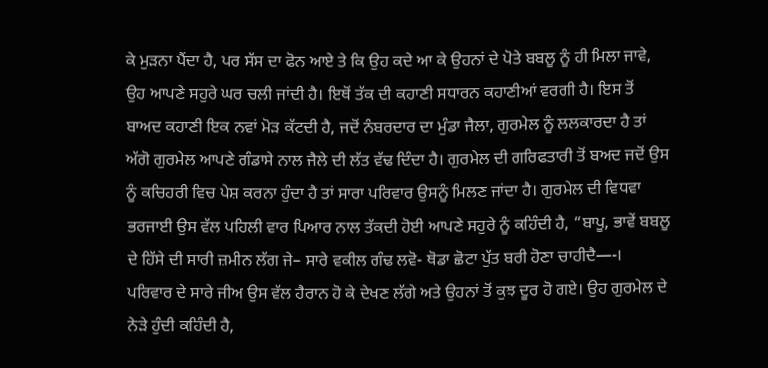ਕੇ ਮੁੜਨਾ ਪੈਂਦਾ ਹੈ, ਪਰ ਸੱਸ ਦਾ ਫੋਨ ਆਏ ਤੇ ਕਿ ਉਹ ਕਦੇ ਆ ਕੇ ਉਹਨਾਂ ਦੇ ਪੋਤੇ ਬਬਲੂ ਨੂੰ ਹੀ ਮਿਲਾ ਜਾਵੇ, ਉਹ ਆਪਣੇ ਸਹੁਰੇ ਘਰ ਚਲੀ ਜਾਂਦੀ ਹੈ। ਇਥੋਂ ਤੱਕ ਦੀ ਕਹਾਣੀ ਸਧਾਰਨ ਕਹਾਣੀਆਂ ਵਰਗੀ ਹੈ। ਇਸ ਤੋਂ ਬਾਅਦ ਕਹਾਣੀ ਇਕ ਨਵਾਂ ਮੋੜ ਕੱਟਦੀ ਹੈ, ਜਦੋਂ ਨੰਬਰਦਾਰ ਦਾ ਮੁੰਡਾ ਜੈਲਾ, ਗੁਰਮੇਲ ਨੂੰ ਲਲਕਾਰਦਾ ਹੈ ਤਾਂ ਅੱਗੋ ਗੁਰਮੇਲ ਆਪਣੇ ਗੰਡਾਸੇ ਨਾਲ ਜੈਲੇ ਦੀ ਲੱਤ ਵੱਢ ਦਿੰਦਾ ਹੈ। ਗੁਰਮੇਲ ਦੀ ਗਰਿਫਤਾਰੀ ਤੋਂ ਬਅਦ ਜਦੋਂ ਉਸ ਨੂੰ ਕਚਿਹਰੀ ਵਿਚ ਪੇਸ਼ ਕਰਨਾ ਹੁੰਦਾ ਹੈ ਤਾਂ ਸਾਰਾ ਪਰਿਵਾਰ ਉਸਨੂੰ ਮਿਲਣ ਜਾਂਦਾ ਹੈ। ਗੁਰਮੇਲ ਦੀ ਵਿਧਵਾ ਭਰਜਾਈ ਉਸ ਵੱਲ ਪਹਿਲੀ ਵਾਰ ਪਿਆਰ ਨਾਲ ਤੱਕਦੀ ਹੋਈ ਆਪਣੇ ਸਹੁਰੇ ਨੂੰ ਕਹਿੰਦੀ ਹੈ, “ਬਾਪੂ, ਭਾਵੇਂ ਬਬਲੂ ਦੇ ਹਿੱਸੇ ਦੀ ਸਾਰੀ ਜ਼ਮੀਨ ਲੱਗ ਜੇ– ਸਾਰੇ ਵਕੀਲ ਗੰਢ ਲਵੋ- ਥੋਡਾ ਛੋਟਾ ਪੁੱਤ ਬਰੀ ਹੋਣਾ ਚਾਹੀਦੈ—-। ਪਰਿਵਾਰ ਦੇ ਸਾਰੇ ਜੀਅ ਉਸ ਵੱਲ ਹੈਰਾਨ ਹੋ ਕੇ ਦੇਖਣ ਲੱਗੇ ਅਤੇ ਉਹਨਾਂ ਤੋਂ ਕੁਝ ਦੂਰ ਹੋ ਗਏ। ਉਹ ਗੁਰਮੇਲ ਦੇ ਨੇੜੇ ਹੁੰਦੀ ਕਹਿੰਦੀ ਹੈ,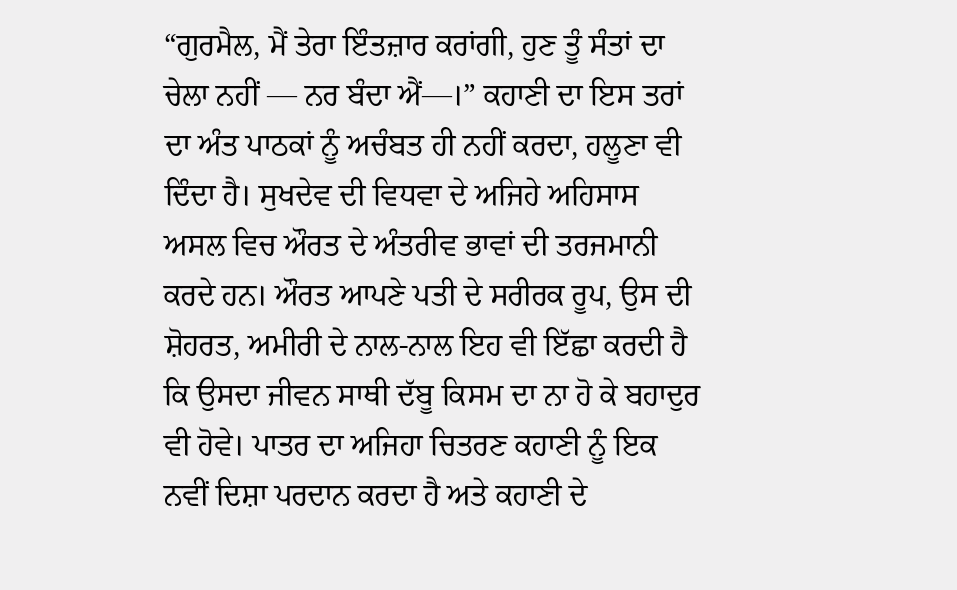“ਗੁਰਮੈਲ, ਮੈਂ ਤੇਰਾ ਇੰਤਜ਼ਾਰ ਕਰਾਂਗੀ, ਹੁਣ ਤੂੰ ਸੰਤਾਂ ਦਾ ਚੇਲਾ ਨਹੀਂ — ਨਰ ਬੰਦਾ ਐਂ—।” ਕਹਾਣੀ ਦਾ ਇਸ ਤਰਾਂ ਦਾ ਅੰਤ ਪਾਠਕਾਂ ਨੂੰ ਅਚੰਬਤ ਹੀ ਨਹੀਂ ਕਰਦਾ, ਹਲੂਣਾ ਵੀ ਦਿੰਦਾ ਹੈ। ਸੁਖਦੇਵ ਦੀ ਵਿਧਵਾ ਦੇ ਅਜਿਹੇ ਅਹਿਸਾਸ ਅਸਲ ਵਿਚ ਔਰਤ ਦੇ ਅੰਤਰੀਵ ਭਾਵਾਂ ਦੀ ਤਰਜਮਾਨੀ ਕਰਦੇ ਹਨ। ਔਰਤ ਆਪਣੇ ਪਤੀ ਦੇ ਸਰੀਰਕ ਰੂਪ, ਉਸ ਦੀ ਸ਼ੋਹਰਤ, ਅਮੀਰੀ ਦੇ ਨਾਲ-ਨਾਲ ਇਹ ਵੀ ਇੱਛਾ ਕਰਦੀ ਹੈ ਕਿ ਉਸਦਾ ਜੀਵਨ ਸਾਥੀ ਦੱਬੂ ਕਿਸਮ ਦਾ ਨਾ ਹੋ ਕੇ ਬਹਾਦੁਰ ਵੀ ਹੋਵੇ। ਪਾਤਰ ਦਾ ਅਜਿਹਾ ਚਿਤਰਣ ਕਹਾਣੀ ਨੂੰ ਇਕ ਨਵੀਂ ਦਿਸ਼ਾ ਪਰਦਾਨ ਕਰਦਾ ਹੈ ਅਤੇ ਕਹਾਣੀ ਦੇ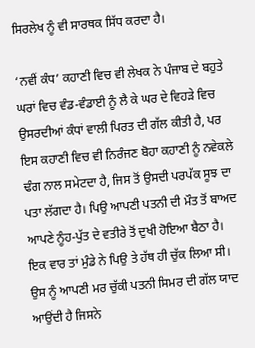ਸਿਰਲੇਖ ਨੂੰ ਵੀ ਸਾਰਥਕ ਸਿੱਧ ਕਰਦਾ ਹੈ।

‘ਨਵੀਂ ਕੰਧ’ ਕਹਾਣੀ ਵਿਚ ਵੀ ਲੇਖਕ ਨੇ ਪੰਜਾਬ ਦੇ ਬਹੁਤੇ ਘਰਾਂ ਵਿਚ ਵੰਡ-ਵੰਡਾਈ ਨੂੰ ਲੈ ਕੇ ਘਰ ਦੇ ਵਿਹੜੇ ਵਿਚ ਉਸਰਦੀਆਂ ਕੰਧਾਂ ਵਾਲੀ ਪਿਰਤ ਦੀ ਗੱਲ ਕੀਤੀ ਹੈ, ਪਰ ਇਸ ਕਹਾਣੀ ਵਿਚ ਵੀ ਨਿਰੰਜਣ ਬੋਹਾ ਕਹਾਣੀ ਨੂੰ ਨਵੇਕਲੇ ਢੰਗ ਨਾਲ ਸਮੇਟਦਾ ਹੈ, ਜਿਸ ਤੋਂ ਉਸਦੀ ਪਰਪੱਕ ਸੂਝ ਦਾ ਪਤਾ ਲੱਗਦਾ ਹੈ। ਪਿਉ ਆਪਣੀ ਪਤਨੀ ਦੀ ਮੌਤ ਤੋਂ ਬਾਅਦ ਆਪਣੇ ਨੂੰਹ-ਪੁੱਤ ਦੇ ਵਤੀਰੇ ਤੋਂ ਦੁਖੀ ਹੋਇਆ ਬੈਠਾ ਹੈ। ਇਕ ਵਾਰ ਤਾਂ ਮੁੰਡੇ ਨੇ ਪਿਉ ਤੇ ਹੱਥ ਹੀ ਚੁੱਕ ਲਿਆ ਸੀ। ਉਸ ਨੂੰ ਆਪਣੀ ਮਰ ਚੁੱਕੀ ਪਤਨੀ ਸਿਮਰ ਦੀ ਗੱਲ ਯਾਦ ਆਉਂਦੀ ਹੈ ਜਿਸਨੇ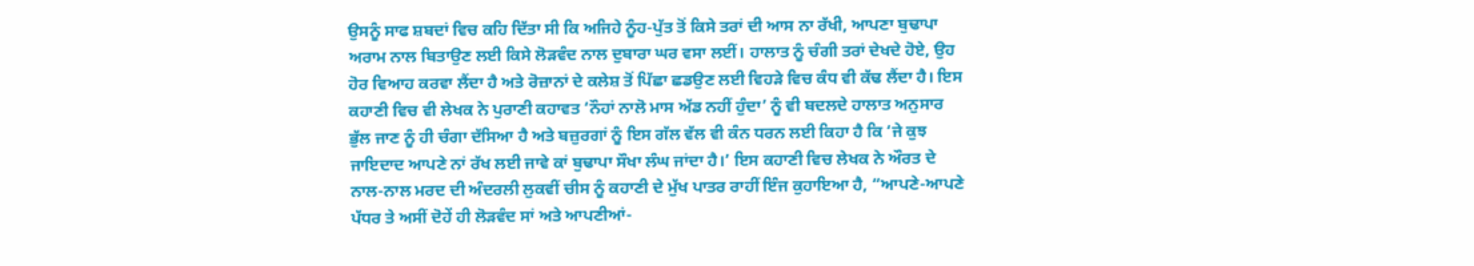ਉਸਨੂੰ ਸਾਫ ਸ਼ਬਦਾਂ ਵਿਚ ਕਹਿ ਦਿੱਤਾ ਸੀ ਕਿ ਅਜਿਹੇ ਨੂੰਹ-ਪੁੱਤ ਤੋਂ ਕਿਸੇ ਤਰਾਂ ਦੀ ਆਸ ਨਾ ਰੱਖੀ, ਆਪਣਾ ਬੁਢਾਪਾ ਅਰਾਮ ਨਾਲ ਬਿਤਾਉਣ ਲਈ ਕਿਸੇ ਲੋੜਵੰਦ ਨਾਲ ਦੁਬਾਰਾ ਘਰ ਵਸਾ ਲਈਂ। ਹਾਲਾਤ ਨੂੰ ਚੰਗੀ ਤਰਾਂ ਦੇਖਦੇ ਹੋਏ, ਉਹ ਹੋਰ ਵਿਆਹ ਕਰਵਾ ਲੈਂਦਾ ਹੈ ਅਤੇ ਰੋਜ਼ਾਨਾਂ ਦੇ ਕਲੇਸ਼ ਤੋਂ ਪਿੱਛਾ ਛਡਉਣ ਲਈ ਵਿਹੜੇ ਵਿਚ ਕੰਧ ਵੀ ਕੱਢ ਲੈਂਦਾ ਹੈ। ਇਸ ਕਹਾਣੀ ਵਿਚ ਵੀ ਲੇਖਕ ਨੇ ਪੁਰਾਣੀ ਕਹਾਵਤ ‘ਨੌਹਾਂ ਨਾਲੋ ਮਾਸ ਅੱਡ ਨਹੀਂ ਹੁੰਦਾ’ ਨੂੰ ਵੀ ਬਦਲਦੇ ਹਾਲਾਤ ਅਨੁਸਾਰ ਭੁੱਲ ਜਾਣ ਨੂੰ ਹੀ ਚੰਗਾ ਦੱਸਿਆ ਹੈ ਅਤੇ ਬਜ਼ੁਰਗਾਂ ਨੂੰ ਇਸ ਗੱਲ ਵੱਲ ਵੀ ਕੰਨ ਧਰਨ ਲਈ ਕਿਹਾ ਹੈ ਕਿ ‘ਜੇ ਕੁਝ ਜਾਇਦਾਦ ਆਪਣੇ ਨਾਂ ਰੱਖ ਲਈ ਜਾਵੇ ਕਾਂ ਬੁਢਾਪਾ ਸੌਖਾ ਲੰਘ ਜਾਂਦਾ ਹੈ।’ ਇਸ ਕਹਾਣੀ ਵਿਚ ਲੇਖਕ ਨੇ ਔਰਤ ਦੇ ਨਾਲ-ਨਾਲ ਮਰਦ ਦੀ ਅੰਦਰਲੀ ਲੁਕਵੀਂ ਚੀਸ ਨੂੰ ਕਹਾਣੀ ਦੇ ਮੁੱਖ ਪਾਤਰ ਰਾਹੀਂ ਇੰਜ ਕੁਹਾਇਆ ਹੈ, “ਆਪਣੇ-ਆਪਣੇ ਪੱਧਰ ਤੇ ਅਸੀਂ ਦੋਹੇਂ ਹੀ ਲੋੜਵੰਦ ਸਾਂ ਅਤੇ ਆਪਣੀਆਂ-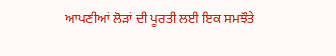ਆਪਣੀਆਂ ਲੋੜਾਂ ਦੀ ਪੂਰਤੀ ਲਈ ਇਕ ਸਮਝੌਤੇ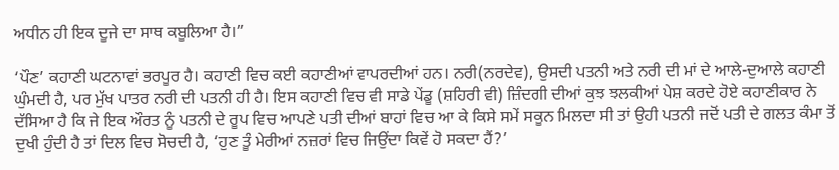ਅਧੀਨ ਹੀ ਇਕ ਦੂਜੇ ਦਾ ਸਾਥ ਕਬੂਲਿਆ ਹੈ।”

‘ਪੌਣ’ ਕਹਾਣੀ ਘਟਨਾਵਾਂ ਭਰਪੂਰ ਹੈ। ਕਹਾਣੀ ਵਿਚ ਕਈ ਕਹਾਣੀਆਂ ਵਾਪਰਦੀਆਂ ਹਨ। ਨਰੀ(ਨਰਦੇਵ), ਉਸਦੀ ਪਤਨੀ ਅਤੇ ਨਰੀ ਦੀ ਮਾਂ ਦੇ ਆਲੇ-ਦੁਆਲੇ ਕਹਾਣੀ ਘੁੰਮਦੀ ਹੈ, ਪਰ ਮੁੱਖ ਪਾਤਰ ਨਰੀ ਦੀ ਪਤਨੀ ਹੀ ਹੈ। ਇਸ ਕਹਾਣੀ ਵਿਚ ਵੀ ਸਾਡੇ ਪੇਂਡੂ (ਸ਼ਹਿਰੀ ਵੀ) ਜ਼ਿੰਦਗੀ ਦੀਆਂ ਕੁਝ ਝਲਕੀਆਂ ਪੇਸ਼ ਕਰਦੇ ਹੋਏ ਕਹਾਣੀਕਾਰ ਨੇ ਦੱਸਿਆ ਹੈ ਕਿ ਜੇ ਇਕ ਔਰਤ ਨੂੰ ਪਤਨੀ ਦੇ ਰੂਪ ਵਿਚ ਆਪਣੇ ਪਤੀ ਦੀਆਂ ਬਾਹਾਂ ਵਿਚ ਆ ਕੇ ਕਿਸੇ ਸਮੇਂ ਸਕੂਨ ਮਿਲਦਾ ਸੀ ਤਾਂ ਉਹੀ ਪਤਨੀ ਜਦੋਂ ਪਤੀ ਦੇ ਗਲਤ ਕੰਮਾ ਤੋਂ ਦੁਖੀ ਹੁੰਦੀ ਹੈ ਤਾਂ ਦਿਲ ਵਿਚ ਸੋਚਦੀ ਹੈ, ‘ਹੁਣ ਤੂੰ ਮੇਰੀਆਂ ਨਜ਼ਰਾਂ ਵਿਚ ਜਿਉਂਦਾ ਕਿਵੇਂ ਹੋ ਸਕਦਾ ਹੈਂ?’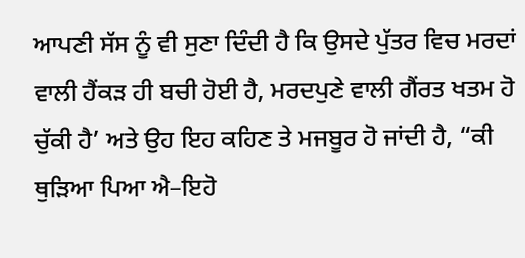ਆਪਣੀ ਸੱਸ ਨੂੰ ਵੀ ਸੁਣਾ ਦਿੰਦੀ ਹੈ ਕਿ ਉਸਦੇ ਪੁੱਤਰ ਵਿਚ ਮਰਦਾਂ ਵਾਲੀ ਹੈਂਕੜ ਹੀ ਬਚੀ ਹੋਈ ਹੈ, ਮਰਦਪੁਣੇ ਵਾਲੀ ਗੈਂਰਤ ਖਤਮ ਹੋ ਚੁੱਕੀ ਹੈ’ ਅਤੇ ਉਹ ਇਹ ਕਹਿਣ ਤੇ ਮਜਬੂਰ ਹੋ ਜਾਂਦੀ ਹੈ, “ਕੀ ਥੁੜਿਆ ਪਿਆ ਐ–ਇਹੋ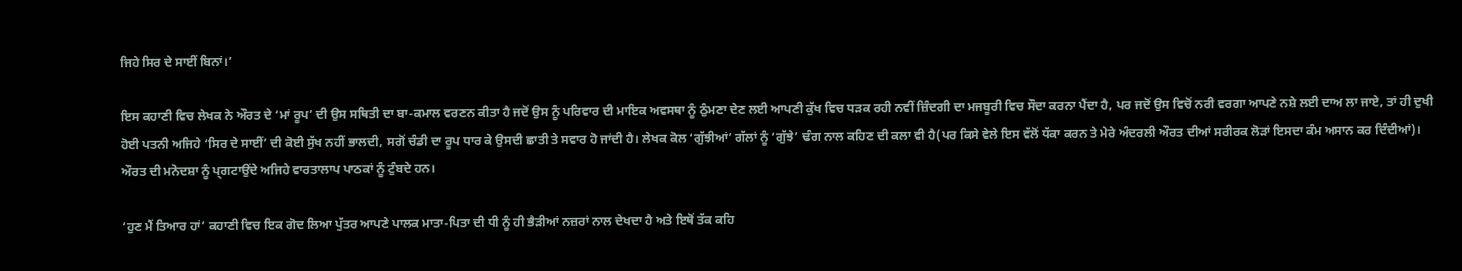ਜਿਹੇ ਸਿਰ ਦੇ ਸਾਈਂ ਬਿਨਾਂ।’

ਇਸ ਕਹਾਣੀ ਵਿਚ ਲੇਖਕ ਨੇ ਔਰਤ ਦੇ ‘ਮਾਂ ਰੂਪ’ ਦੀ ਉਸ ਸਥਿਤੀ ਦਾ ਬਾ-ਕਮਾਲ ਵਰਣਨ ਕੀਤਾ ਹੈ ਜਦੋਂ ਉਸ ਨੂੰ ਪਰਿਵਾਰ ਦੀ ਮਾਇਕ ਅਵਸਥਾ ਨੂੰ ਠੁੰਮਣਾ ਦੇਣ ਲਈ ਆਪਣੀ ਕੁੱਖ ਵਿਚ ਧੜਕ ਰਹੀ ਨਵੀਂ ਜ਼ਿੰਦਗੀ ਦਾ ਮਜਬੂਰੀ ਵਿਚ ਸੌਦਾ ਕਰਨਾ ਪੈਂਦਾ ਹੈ, ਪਰ ਜਦੋਂ ਉਸ ਵਿਚੋਂ ਨਰੀ ਵਰਗਾ ਆਪਣੇ ਨਸ਼ੇ ਲਈ ਦਾਅ ਲਾ ਜਾਏ, ਤਾਂ ਹੀ ਦੁਖੀ ਹੋਈ ਪਤਨੀ ਅਜਿਹੇ ‘ਸਿਰ ਦੇ ਸਾਈਂ’ ਦੀ ਕੋਈ ਸੁੱਖ ਨਹੀਂ ਭਾਲਦੀ, ਸਗੋਂ ਚੰਡੀ ਦਾ ਰੂਪ ਧਾਰ ਕੇ ਉਸਦੀ ਛਾਤੀ ਤੇ ਸਵਾਰ ਹੋ ਜਾਂਦੀ ਹੈ। ਲੇਖਕ ਕੋਲ ‘ਗੁੱਝੀਆਂ’ ਗੱਲਾਂ ਨੂੰ ‘ਗੁੱਝੇ’ ਢੰਗ ਨਾਲ ਕਹਿਣ ਦੀ ਕਲਾ ਵੀ ਹੈ(ਪਰ ਕਿਸੇ ਵੇਲੇ ਇਸ ਵੱਲੋਂ ਧੱਕਾ ਕਰਨ ਤੇ ਮੇਰੇ ਅੰਦਰਲੀ ਔਰਤ ਦੀਆਂ ਸਰੀਰਕ ਲੋੜਾਂ ਇਸਦਾ ਕੰਮ ਅਸਾਨ ਕਰ ਦਿੰਦੀਆਂ)। ਔਰਤ ਦੀ ਮਨੋਦਸ਼ਾ ਨੂੰ ਪ੍ਗਟਾਉਂਦੇ ਅਜਿਹੇ ਵਾਰਤਾਲਾਪ ਪਾਠਕਾਂ ਨੂੰ ਟੁੰਬਦੇ ਹਨ।

‘ਹੁਣ ਮੈਂ ਤਿਆਰ ਹਾਂ’ ਕਹਾਣੀ ਵਿਚ ਇਕ ਗੋਦ ਲਿਆ ਪੁੱਤਰ ਆਪਣੇ ਪਾਲਕ ਮਾਤਾ-ਪਿਤਾ ਦੀ ਧੀ ਨੂੰ ਹੀ ਭੈੜੀਆਂ ਨਜ਼ਰਾਂ ਨਾਲ ਦੇਖਦਾ ਹੈ ਅਤੇ ਇਥੋਂ ਤੱਕ ਕਹਿ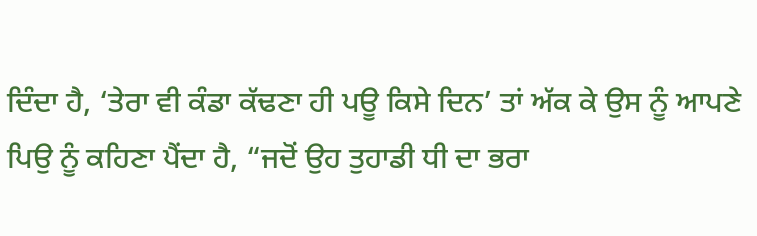ਦਿੰਦਾ ਹੈ, ‘ਤੇਰਾ ਵੀ ਕੰਡਾ ਕੱਢਣਾ ਹੀ ਪਊ ਕਿਸੇ ਦਿਨ’ ਤਾਂ ਅੱਕ ਕੇ ਉਸ ਨੂੰ ਆਪਣੇ ਪਿਉ ਨੂੰ ਕਹਿਣਾ ਪੈਂਦਾ ਹੈ, “ਜਦੋਂ ਉਹ ਤੁਹਾਡੀ ਧੀ ਦਾ ਭਰਾ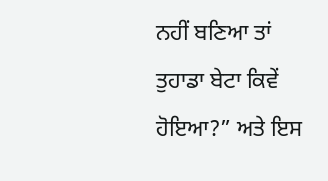ਨਹੀਂ ਬਣਿਆ ਤਾਂ ਤੁਹਾਡਾ ਬੇਟਾ ਕਿਵੇਂ ਹੋਇਆ?” ਅਤੇ ਇਸ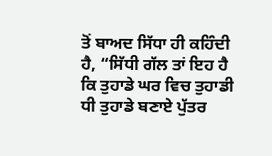ਤੋਂ ਬਾਅਦ ਸਿੱਧਾ ਹੀ ਕਹਿੰਦੀ ਹੈ, “ਸਿੱਧੀ ਗੱਲ ਤਾਂ ਇਹ ਹੈ ਕਿ ਤੁਹਾਡੇ ਘਰ ਵਿਚ ਤੁਹਾਡੀ ਧੀ ਤੁਹਾਡੇ ਬਣਾਏ ਪੁੱਤਰ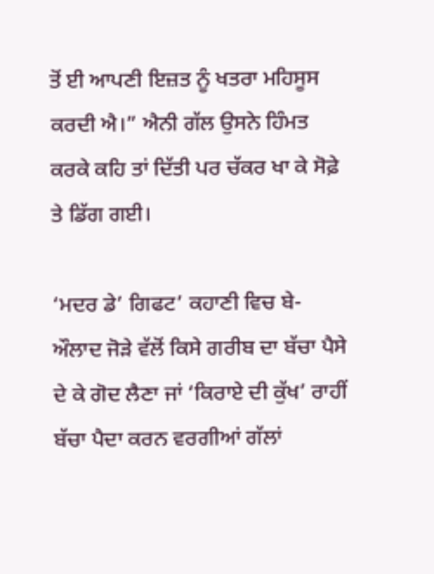ਤੋਂ ਈ ਆਪਣੀ ਇਜ਼ਤ ਨੂੰ ਖਤਰਾ ਮਹਿਸੂਸ ਕਰਦੀ ਐ।” ਐਨੀ ਗੱਲ ਉਸਨੇ ਹਿੰਮਤ ਕਰਕੇ ਕਹਿ ਤਾਂ ਦਿੱਤੀ ਪਰ ਚੱਕਰ ਖਾ ਕੇ ਸੋਫ਼ੇ ਤੇ ਡਿੱਗ ਗਈ।

‘ਮਦਰ ਡੇ’ ਗਿਫਟ’ ਕਹਾਣੀ ਵਿਚ ਬੇ-ਔਲਾਦ ਜੋੜੇ ਵੱਲੋਂ ਕਿਸੇ ਗਰੀਬ ਦਾ ਬੱਚਾ ਪੈਸੇ ਦੇ ਕੇ ਗੋਦ ਲੈਣਾ ਜਾਂ ‘ਕਿਰਾਏ ਦੀ ਕੁੱਖ’ ਰਾਹੀਂ ਬੱਚਾ ਪੈਦਾ ਕਰਨ ਵਰਗੀਆਂ ਗੱਲਾਂ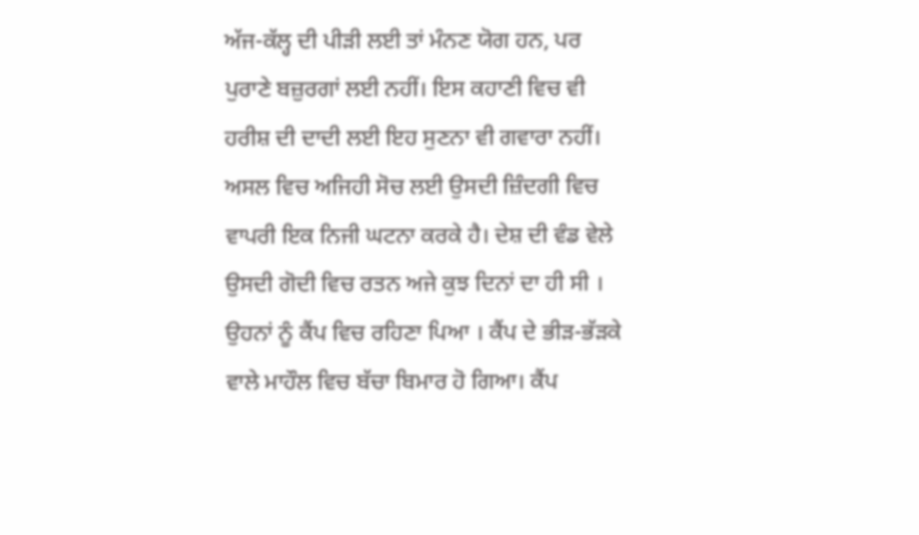ਅੱਜ-ਕੱਲ੍ਹ ਦੀ ਪੀੜੀ ਲਈ ਤਾਂ ਮੰਨਣ ਯੋਗ ਹਨ, ਪਰ ਪੁਰਾਣੇ ਬਜ਼ੁਰਗਾਂ ਲਈ ਨਹੀਂ। ਇਸ ਕਹਾਣੀ ਵਿਚ ਵੀ ਹਰੀਸ਼ ਦੀ ਦਾਦੀ ਲਈ ਇਹ ਸੁਣਨਾ ਵੀ ਗਵਾਰਾ ਨਹੀਂ। ਅਸਲ ਵਿਚ ਅਜਿਹੀ ਸੋਚ ਲਈ ਉਸਦੀ ਜ਼ਿੰਦਗੀ ਵਿਚ ਵਾਪਰੀ ਇਕ ਨਿਜੀ ਘਟਨਾ ਕਰਕੇ ਹੈ। ਦੇਸ਼ ਦੀ ਵੰਡ ਵੇਲੇ ਉਸਦੀ ਗੋਦੀ ਵਿਚ ਰਤਨ ਅਜੇ ਕੁਝ ਦਿਨਾਂ ਦਾ ਹੀ ਸੀ । ਉਹਨਾਂ ਨੂੰ ਕੈਂਪ ਵਿਚ ਰਹਿਣਾ ਪਿਆ । ਕੈਂਪ ਦੇ ਭੀੜ-ਭੱੜਕੇ ਵਾਲੇ ਮਾਹੌਲ ਵਿਚ ਬੱਚਾ ਬਿਮਾਰ ਹੋ ਗਿਆ। ਕੈਂਪ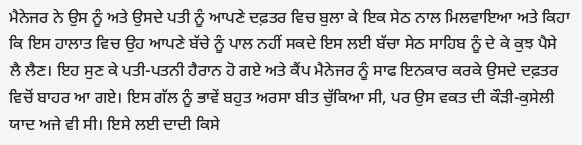ਮੈਨੇਜਰ ਨੇ ਉਸ ਨੂੰ ਅਤੇ ਉਸਦੇ ਪਤੀ ਨੂੰ ਆਪਣੇ ਦਫ਼ਤਰ ਵਿਚ ਬੁਲਾ ਕੇ ਇਕ ਸੇਠ ਨਾਲ ਮਿਲਵਾਇਆ ਅਤੇ ਕਿਹਾ ਕਿ ਇਸ ਹਾਲਾਤ ਵਿਚ ਉਹ ਆਪਣੇ ਬੱਚੇ ਨੂੰ ਪਾਲ ਨਹੀਂ ਸਕਦੇ ਇਸ ਲਈ ਬੱਚਾ ਸੇਠ ਸਾਹਿਬ ਨੂੰ ਦੇ ਕੇ ਕੁਝ ਪੈਸੇ ਲੈ ਲੈਣ। ਇਹ ਸੁਣ ਕੇ ਪਤੀ-ਪਤਨੀ ਹੈਰਾਨ ਹੋ ਗਏ ਅਤੇ ਕੈਂਪ ਮੈਨੇਜਰ ਨੂੰ ਸਾਫ ਇਨਕਾਰ ਕਰਕੇ ਉਸਦੇ ਦਫ਼ਤਰ ਵਿਚੋਂ ਬਾਹਰ ਆ ਗਏ। ਇਸ ਗੱਲ ਨੂੰ ਭਾਵੇਂ ਬਹੁਤ ਅਰਸਾ ਬੀਤ ਚੁੱਕਿਆ ਸੀ, ਪਰ ਉਸ ਵਕਤ ਦੀ ਕੌੜੀ-ਕੁਸੇਲੀ ਯਾਦ ਅਜੇ ਵੀ ਸੀ। ਇਸੇ ਲਈ ਦਾਦੀ ਕਿਸੇ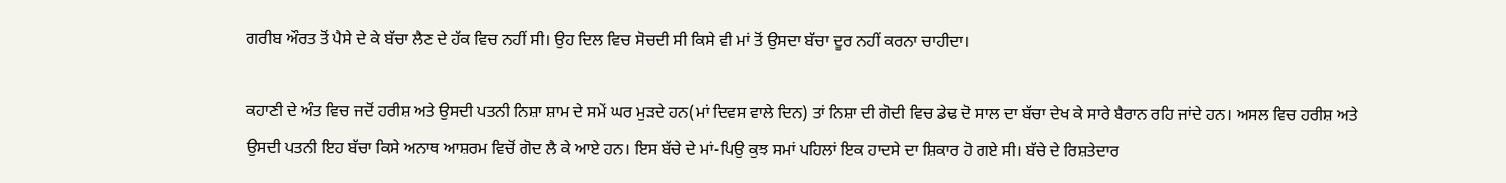ਗਰੀਬ ਔਰਤ ਤੋਂ ਪੈਸੇ ਦੇ ਕੇ ਬੱਚਾ ਲੈਣ ਦੇ ਹੱਕ ਵਿਚ ਨਹੀਂ ਸੀ। ਉਹ ਦਿਲ ਵਿਚ ਸੋਚਦੀ ਸੀ ਕਿਸੇ ਵੀ ਮਾਂ ਤੋਂ ਉਸਦਾ ਬੱਚਾ ਦੂਰ ਨਹੀਂ ਕਰਨਾ ਚਾਹੀਦਾ।

ਕਹਾਣੀ ਦੇ ਅੰਤ ਵਿਚ ਜਦੋਂ ਹਰੀਸ਼ ਅਤੇ ਉਸਦੀ ਪਤਨੀ ਨਿਸ਼ਾ ਸ਼ਾਮ ਦੇ ਸਮੇਂ ਘਰ ਮੁੜਦੇ ਹਨ(ਮਾਂ ਦਿਵਸ ਵਾਲੇ ਦਿਨ) ਤਾਂ ਨਿਸ਼ਾ ਦੀ ਗੋਦੀ ਵਿਚ ਡੇਢ ਦੋ ਸਾਲ ਦਾ ਬੱਚਾ ਦੇਖ ਕੇ ਸਾਰੇ ਬੈਰਾਨ ਰਹਿ ਜਾਂਦੇ ਹਨ। ਅਸਲ ਵਿਚ ਹਰੀਸ਼ ਅਤੇ ਉਸਦੀ ਪਤਨੀ ਇਹ ਬੱਚਾ ਕਿਸੇ ਅਨਾਥ ਆਸ਼ਰਮ ਵਿਚੋਂ ਗੋਦ ਲੈ ਕੇ ਆਏ ਹਨ। ਇਸ ਬੱਚੇ ਦੇ ਮਾਂ-ਪਿਉ ਕੁਝ ਸਮਾਂ ਪਹਿਲਾਂ ਇਕ ਹਾਦਸੇ ਦਾ ਸ਼ਿਕਾਰ ਹੋ ਗਏ ਸੀ। ਬੱਚੇ ਦੇ ਰਿਸ਼ਤੇਦਾਰ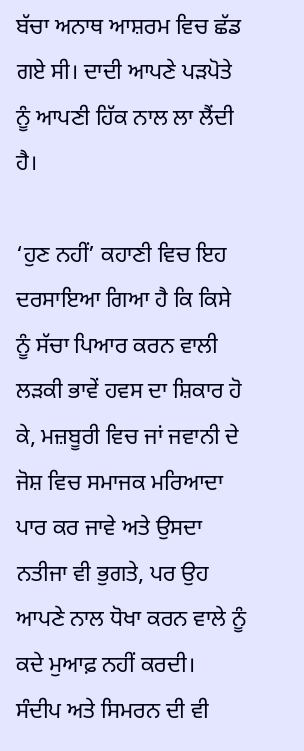ਬੱਚਾ ਅਨਾਥ ਆਸ਼ਰਮ ਵਿਚ ਛੱਡ ਗਏ ਸੀ। ਦਾਦੀ ਆਪਣੇ ਪੜਪੋਤੇ ਨੂੰ ਆਪਣੀ ਹਿੱਕ ਨਾਲ ਲਾ ਲੈਂਦੀ ਹੈ।

‘ਹੁਣ ਨਹੀਂ’ ਕਹਾਣੀ ਵਿਚ ਇਹ ਦਰਸਾਇਆ ਗਿਆ ਹੈ ਕਿ ਕਿਸੇ ਨੂੰ ਸੱਚਾ ਪਿਆਰ ਕਰਨ ਵਾਲੀ ਲੜਕੀ ਭਾਵੇਂ ਹਵਸ ਦਾ ਸ਼ਿਕਾਰ ਹੋ ਕੇ, ਮਜ਼ਬੂਰੀ ਵਿਚ ਜਾਂ ਜਵਾਨੀ ਦੇ ਜੋਸ਼ ਵਿਚ ਸਮਾਜਕ ਮਰਿਆਦਾ ਪਾਰ ਕਰ ਜਾਵੇ ਅਤੇ ਉਸਦਾ ਨਤੀਜਾ ਵੀ ਭੁਗਤੇ, ਪਰ ਉਹ ਆਪਣੇ ਨਾਲ ਧੋਖਾ ਕਰਨ ਵਾਲੇ ਨੂੰ ਕਦੇ ਮੁਆਫ਼ ਨਹੀਂ ਕਰਦੀ। ਸੰਦੀਪ ਅਤੇ ਸਿਮਰਨ ਦੀ ਵੀ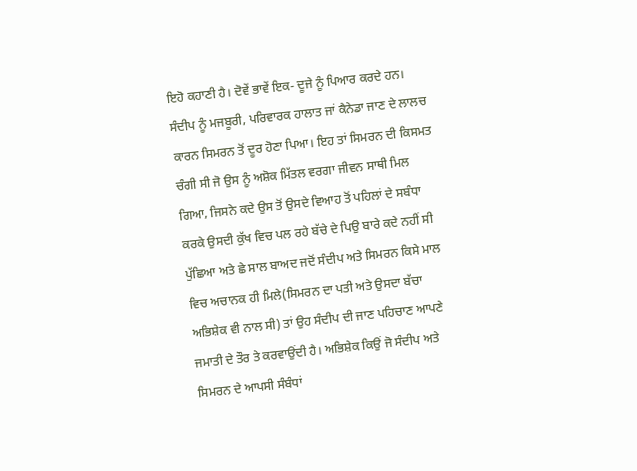ਇਹੋ ਕਹਾਣੀ ਹੈ। ਦੋਵੇਂ ਭਾਵੇਂ ਇਕ- ਦੂਜੇ ਨੂੰ ਪਿਆਰ ਕਰਦੇ ਹਨ। ਸੰਦੀਪ ਨੂੰ ਮਜਬੂਰੀ, ਪਰਿਵਾਰਕ ਹਾਲਾਤ ਜਾਂ ਕੈਨੇਡਾ ਜਾਣ ਦੇ ਲਾਲਚ ਕਾਰਨ ਸਿਮਰਨ ਤੋਂ ਦੂਰ ਹੋਣਾ ਪਿਆ। ਇਹ ਤਾਂ ਸਿਮਰਨ ਦੀ ਕਿਸਮਤ ਚੰਗੀ ਸੀ ਜੋ ਉਸ ਨੂੰ ਅਸ਼ੋਕ ਮਿੱਤਲ ਵਰਗਾ ਜੀਵਨ ਸਾਥੀ ਮਿਲ ਗਿਆ, ਜਿਸਨੇ ਕਦੇ ਉਸ ਤੋਂ ਉਸਦੇ ਵਿਆਹ ਤੋਂ ਪਹਿਲਾਂ ਦੇ ਸਬੰਧਾ ਕਰਕੇ ਉਸਦੀ ਕੁੱਖ ਵਿਚ ਪਲ ਰਹੇ ਬੱਚੇ ਦੇ ਪਿਉ ਬਾਰੇ ਕਦੇ ਨਹੀਂ ਸੀ ਪੁੱਛਿਆ ਅਤੇ ਛੇ ਸਾਲ ਬਾਅਦ ਜਦੋਂ ਸੰਦੀਪ ਅਤੇ ਸਿਮਰਨ ਕਿਸੇ ਮਾਲ ਵਿਚ ਅਚਾਨਕ ਹੀ ਮਿਲੇ(ਸਿਮਰਨ ਦਾ ਪਤੀ ਅਤੇ ਉਸਦਾ ਬੱਚਾ ਅਭਿਸ਼ੇਕ ਵੀ ਨਾਲ ਸੀ) ਤਾਂ ਉਹ ਸੰਦੀਪ ਦੀ ਜਾਣ ਪਹਿਚਾਣ ਆਪਣੇ ਜਮਾਤੀ ਦੇ ਤੌਰ ਤੇ ਕਰਵਾਉਂਦੀ ਹੈ। ਅਭਿਸ਼ੇਕ ਕਿਉਂ ਜੋ ਸੰਦੀਪ ਅਤੇ ਸਿਮਰਨ ਦੇ ਆਪਸੀ ਸੰਬੰਧਾਂ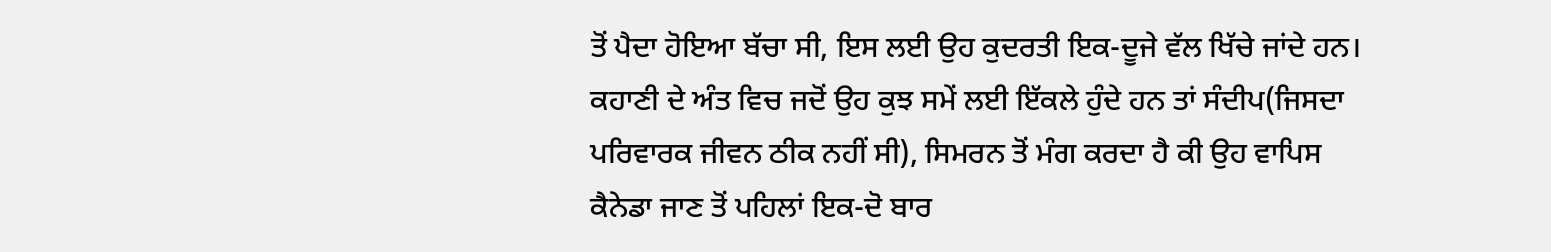ਤੋਂ ਪੈਦਾ ਹੋਇਆ ਬੱਚਾ ਸੀ, ਇਸ ਲਈ ਉਹ ਕੁਦਰਤੀ ਇਕ-ਦੂਜੇ ਵੱਲ ਖਿੱਚੇ ਜਾਂਦੇ ਹਨ। ਕਹਾਣੀ ਦੇ ਅੰਤ ਵਿਚ ਜਦੋਂ ਉਹ ਕੁਝ ਸਮੇਂ ਲਈ ਇੱਕਲੇ ਹੁੰਦੇ ਹਨ ਤਾਂ ਸੰਦੀਪ(ਜਿਸਦਾ ਪਰਿਵਾਰਕ ਜੀਵਨ ਠੀਕ ਨਹੀਂ ਸੀ), ਸਿਮਰਨ ਤੋਂ ਮੰਗ ਕਰਦਾ ਹੈ ਕੀ ਉਹ ਵਾਪਿਸ ਕੈਨੇਡਾ ਜਾਣ ਤੋਂ ਪਹਿਲਾਂ ਇਕ-ਦੋ ਬਾਰ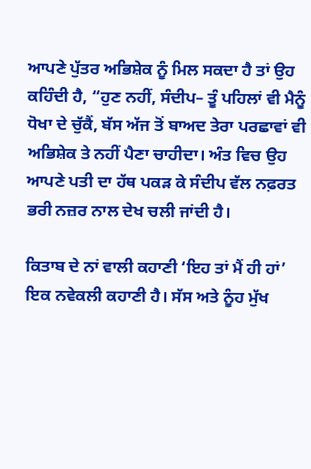ਆਪਣੇ ਪੁੱਤਰ ਅਭਿਸ਼ੇਕ ਨੂੰ ਮਿਲ ਸਕਦਾ ਹੈ ਤਾਂ ਉਹ ਕਹਿੰਦੀ ਹੈ, “ਹੁਣ ਨਹੀਂ, ਸੰਦੀਪ– ਤੂੰ ਪਹਿਲਾਂ ਵੀ ਮੈਨੂੰ ਧੋਖਾ ਦੇ ਚੁੱਕੈਂ, ਬੱਸ ਅੱਜ ਤੋਂ ਬਾਅਦ ਤੇਰਾ ਪਰਛਾਵਾਂ ਵੀ ਅਭਿਸ਼ੇਕ ਤੇ ਨਹੀਂ ਪੈਣਾ ਚਾਹੀਦਾ। ਅੰਤ ਵਿਚ ਉਹ ਆਪਣੇ ਪਤੀ ਦਾ ਹੱਥ ਪਕੜ ਕੇ ਸੰਦੀਪ ਵੱਲ ਨਫ਼ਰਤ ਭਰੀ ਨਜ਼ਰ ਨਾਲ ਦੇਖ ਚਲੀ ਜਾਂਦੀ ਹੈ।

ਕਿਤਾਬ ਦੇ ਨਾਂ ਵਾਲੀ ਕਹਾਣੀ ‘ਇਹ ਤਾਂ ਮੈਂ ਹੀ ਹਾਂ’ ਇਕ ਨਵੇਕਲੀ ਕਹਾਣੀ ਹੈ। ਸੱਸ ਅਤੇ ਨੂੰਹ ਮੁੱਖ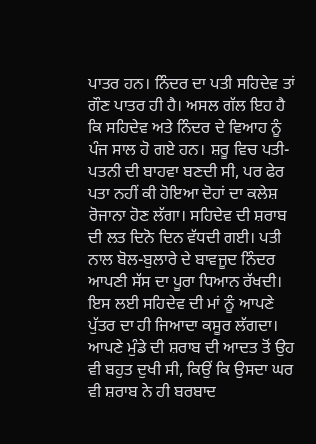ਪਾਤਰ ਹਨ। ਨਿੰਦਰ ਦਾ ਪਤੀ ਸਹਿਦੇਵ ਤਾਂ ਗੌਣ ਪਾਤਰ ਹੀ ਹੈ। ਅਸਲ ਗੱਲ ਇਹ ਹੈ ਕਿ ਸਹਿਦੇਵ ਅਤੇ ਨਿੰਦਰ ਦੇ ਵਿਆਹ ਨੂੰ ਪੰਜ ਸਾਲ ਹੋ ਗਏ ਹਨ। ਸ਼ਰੂ ਵਿਚ ਪਤੀ-ਪਤਨੀ ਦੀ ਬਾਹਵਾ ਬਣਦੀ ਸੀ, ਪਰ ਫੇਰ ਪਤਾ ਨਹੀਂ ਕੀ ਹੋਇਆ ਦੋਹਾਂ ਦਾ ਕਲੇਸ਼ ਰੋਜਾਨਾ ਹੋਣ ਲੱਗਾ। ਸਹਿਦੇਵ ਦੀ ਸ਼ਰਾਬ ਦੀ ਲਤ ਦਿਨੋ ਦਿਨ ਵੱਧਦੀ ਗਈ। ਪਤੀ ਨਾਲ ਬੋਲ-ਬੁਲਾਰੇ ਦੇ ਬਾਵਜੂਦ ਨਿੰਦਰ ਆਪਣੀ ਸੱਸ ਦਾ ਪੂਰਾ ਧਿਆਨ ਰੱਖਦੀ। ਇਸ ਲਈ ਸਹਿਦੇਵ ਦੀ ਮਾਂ ਨੂੰ ਆਪਣੇ ਪੁੱਤਰ ਦਾ ਹੀ ਜਿਆਦਾ ਕਸੂਰ ਲੱਗਦਾ। ਆਪਣੇ ਮੁੰਡੇ ਦੀ ਸ਼ਰਾਬ ਦੀ ਆਦਤ ਤੋਂ ਉਹ ਵੀ ਬਹੁਤ ਦੁਖੀ ਸੀ, ਕਿਉਂ ਕਿ ਉਸਦਾ ਘਰ ਵੀ ਸ਼ਰਾਬ ਨੇ ਹੀ ਬਰਬਾਦ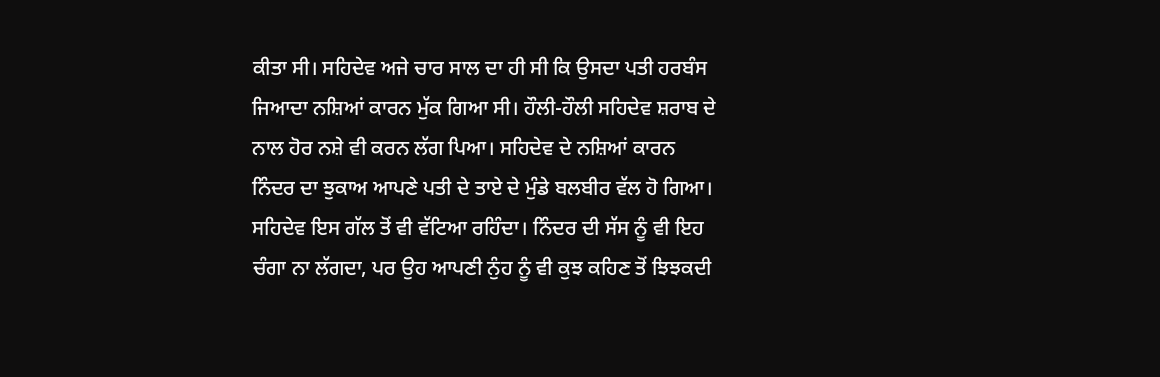ਕੀਤਾ ਸੀ। ਸਹਿਦੇਵ ਅਜੇ ਚਾਰ ਸਾਲ ਦਾ ਹੀ ਸੀ ਕਿ ਉਸਦਾ ਪਤੀ ਹਰਬੰਸ ਜਿਆਦਾ ਨਸ਼ਿਆਂ ਕਾਰਨ ਮੁੱਕ ਗਿਆ ਸੀ। ਹੌਲੀ-ਹੌਲੀ ਸਹਿਦੇਵ ਸ਼ਰਾਬ ਦੇ ਨਾਲ ਹੋਰ ਨਸ਼ੇ ਵੀ ਕਰਨ ਲੱਗ ਪਿਆ। ਸਹਿਦੇਵ ਦੇ ਨਸ਼ਿਆਂ ਕਾਰਨ ਨਿੰਦਰ ਦਾ ਝੁਕਾਅ ਆਪਣੇ ਪਤੀ ਦੇ ਤਾਏ ਦੇ ਮੁੰਡੇ ਬਲਬੀਰ ਵੱਲ ਹੋ ਗਿਆ। ਸਹਿਦੇਵ ਇਸ ਗੱਲ ਤੋਂ ਵੀ ਵੱਟਿਆ ਰਹਿੰਦਾ। ਨਿੰਦਰ ਦੀ ਸੱਸ ਨੂੰ ਵੀ ਇਹ ਚੰਗਾ ਨਾ ਲੱਗਦਾ, ਪਰ ਉਹ ਆਪਣੀ ਨੁੰਹ ਨੂੰ ਵੀ ਕੁਝ ਕਹਿਣ ਤੋਂ ਝਿਝਕਦੀ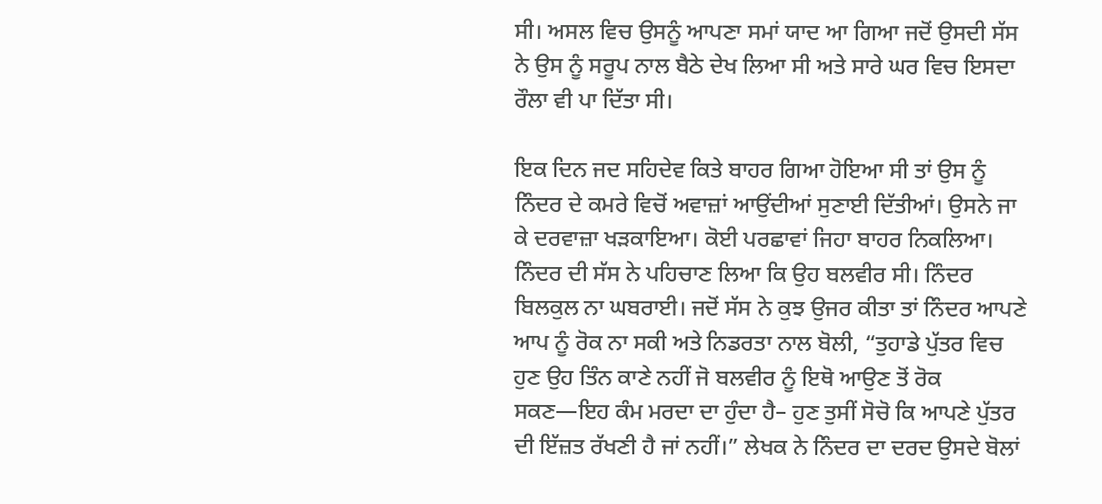ਸੀ। ਅਸਲ ਵਿਚ ਉਸਨੂੰ ਆਪਣਾ ਸਮਾਂ ਯਾਦ ਆ ਗਿਆ ਜਦੋਂ ਉਸਦੀ ਸੱਸ ਨੇ ਉਸ ਨੂੰ ਸਰੂਪ ਨਾਲ ਬੈਠੇ ਦੇਖ ਲਿਆ ਸੀ ਅਤੇ ਸਾਰੇ ਘਰ ਵਿਚ ਇਸਦਾ ਰੌਲਾ ਵੀ ਪਾ ਦਿੱਤਾ ਸੀ।

ਇਕ ਦਿਨ ਜਦ ਸਹਿਦੇਵ ਕਿਤੇ ਬਾਹਰ ਗਿਆ ਹੋਇਆ ਸੀ ਤਾਂ ਉਸ ਨੂੰ ਨਿੰਦਰ ਦੇ ਕਮਰੇ ਵਿਚੋਂ ਅਵਾਜ਼ਾਂ ਆਉਂਦੀਆਂ ਸੁਣਾਈ ਦਿੱਤੀਆਂ। ਉਸਨੇ ਜਾ ਕੇ ਦਰਵਾਜ਼ਾ ਖੜਕਾਇਆ। ਕੋਈ ਪਰਛਾਵਾਂ ਜਿਹਾ ਬਾਹਰ ਨਿਕਲਿਆ। ਨਿੰਦਰ ਦੀ ਸੱਸ ਨੇ ਪਹਿਚਾਣ ਲਿਆ ਕਿ ਉਹ ਬਲਵੀਰ ਸੀ। ਨਿੰਦਰ ਬਿਲਕੁਲ ਨਾ ਘਬਰਾਈ। ਜਦੋਂ ਸੱਸ ਨੇ ਕੁਝ ਉਜਰ ਕੀਤਾ ਤਾਂ ਨਿੰਦਰ ਆਪਣੇ ਆਪ ਨੂੰ ਰੋਕ ਨਾ ਸਕੀ ਅਤੇ ਨਿਡਰਤਾ ਨਾਲ ਬੋਲੀ, “ਤੁਹਾਡੇ ਪੁੱਤਰ ਵਿਚ ਹੁਣ ਉਹ ਤਿੰਨ ਕਾਣੇ ਨਹੀਂ ਜੋ ਬਲਵੀਰ ਨੂੰ ਇਥੋ ਆਉਣ ਤੋਂ ਰੋਕ ਸਕਣ—ਇਹ ਕੰਮ ਮਰਦਾ ਦਾ ਹੁੰਦਾ ਹੈ– ਹੁਣ ਤੁਸੀਂ ਸੋਚੋ ਕਿ ਆਪਣੇ ਪੁੱਤਰ ਦੀ ਇੱਜ਼ਤ ਰੱਖਣੀ ਹੈ ਜਾਂ ਨਹੀਂ।” ਲੇਖਕ ਨੇ ਨਿੰਦਰ ਦਾ ਦਰਦ ਉਸਦੇ ਬੋਲਾਂ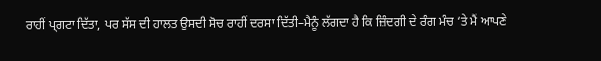ਰਾਹੀਂ ਪ੍ਗਟਾ ਦਿੱਤਾ, ਪਰ ਸੱਸ ਦੀ ਹਾਲਤ ਉਸਦੀ ਸੋਚ ਰਾਹੀਂ ਦਰਸਾ ਦਿੱਤੀ–ਮੈਨੂੰ ਲੱਗਦਾ ਹੈ ਕਿ ਜ਼ਿੰਦਗੀ ਦੇ ਰੰਗ ਮੰਚ ‘ਤੇ ਮੈਂ ਆਪਣੇ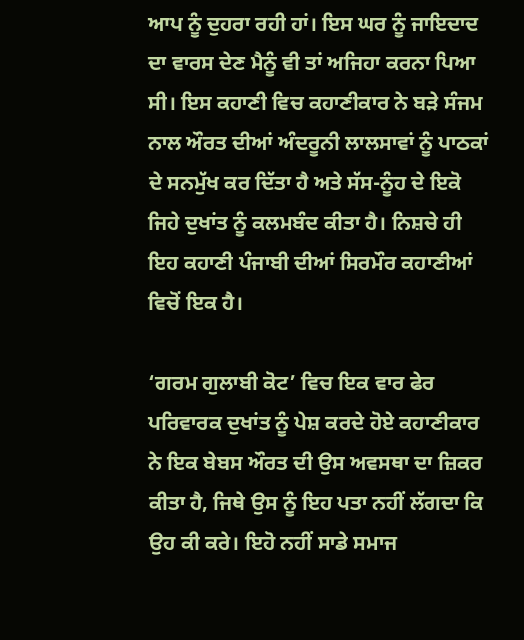ਆਪ ਨੂੰ ਦੁਹਰਾ ਰਹੀ ਹਾਂ। ਇਸ ਘਰ ਨੂੰ ਜਾਇਦਾਦ ਦਾ ਵਾਰਸ ਦੇਣ ਮੈਨੂੰ ਵੀ ਤਾਂ ਅਜਿਹਾ ਕਰਨਾ ਪਿਆ ਸੀ। ਇਸ ਕਹਾਣੀ ਵਿਚ ਕਹਾਣੀਕਾਰ ਨੇ ਬੜੇ ਸੰਜਮ ਨਾਲ ਔਰਤ ਦੀਆਂ ਅੰਦਰੂਨੀ ਲਾਲਸਾਵਾਂ ਨੂੰ ਪਾਠਕਾਂ ਦੇ ਸਨਮੁੱਖ ਕਰ ਦਿੱਤਾ ਹੈ ਅਤੇ ਸੱਸ-ਨੂੰਹ ਦੇ ਇਕੋ ਜਿਹੇ ਦੁਖਾਂਤ ਨੂੰ ਕਲਮਬੰਦ ਕੀਤਾ ਹੈ। ਨਿਸ਼ਚੇ ਹੀ ਇਹ ਕਹਾਣੀ ਪੰਜਾਬੀ ਦੀਆਂ ਸਿਰਮੌਰ ਕਹਾਣੀਆਂ ਵਿਚੋਂ ਇਕ ਹੈ।

‘ਗਰਮ ਗੁਲਾਬੀ ਕੋਟ’ ਵਿਚ ਇਕ ਵਾਰ ਫੇਰ ਪਰਿਵਾਰਕ ਦੁਖਾਂਤ ਨੂੰ ਪੇਸ਼ ਕਰਦੇ ਹੋਏ ਕਹਾਣੀਕਾਰ ਨੇ ਇਕ ਬੇਬਸ ਔਰਤ ਦੀ ਉਸ ਅਵਸਥਾ ਦਾ ਜ਼ਿਕਰ ਕੀਤਾ ਹੈ, ਜਿਥੇ ਉਸ ਨੂੰ ਇਹ ਪਤਾ ਨਹੀਂ ਲੱਗਦਾ ਕਿ ਉਹ ਕੀ ਕਰੇ। ਇਹੋ ਨਹੀਂ ਸਾਡੇ ਸਮਾਜ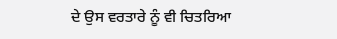ਦੇ ਉਸ ਵਰਤਾਰੇ ਨੂੰ ਵੀ ਚਿਤਰਿਆ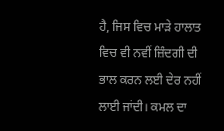ਹੈ, ਜਿਸ ਵਿਚ ਮਾੜੇ ਹਾਲਾਤ ਵਿਚ ਵੀ ਨਵੀਂ ਜ਼ਿੰਦਗੀ ਦੀ ਭਾਲ ਕਰਨ ਲਈ ਦੇਰ ਨਹੀਂ ਲਾਈ ਜਾਂਦੀ। ਕਮਲ ਦਾ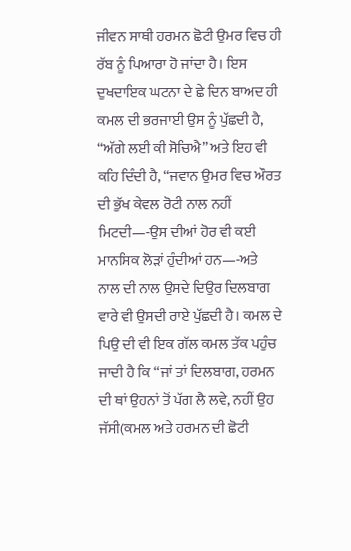ਜੀਵਨ ਸਾਥੀ ਹਰਮਨ ਛੋਟੀ ਉਮਰ ਵਿਚ ਹੀ ਰੱਬ ਨੂੰ ਪਿਆਰਾ ਹੋ ਜਾਂਦਾ ਹੈ। ਇਸ ਦੁਖਦਾਇਕ ਘਟਨਾ ਦੇ ਛੇ ਦਿਨ ਬਾਅਦ ਹੀ ਕਮਲ ਦੀ ਭਰਜਾਈ ਉਸ ਨੂੰ ਪੁੱਛਦੀ ਹੈ, “ਅੱਗੇ ਲਈ ਕੀ ਸੋਚਿਐ” ਅਤੇ ਇਹ ਵੀ ਕਹਿ ਦਿੰਦੀ ਹੈ, “ਜਵਾਨ ਉਮਰ ਵਿਚ ਔਰਤ ਦੀ ਭੁੱਖ ਕੇਵਲ ਰੋਟੀ ਨਾਲ ਨਹੀਂ ਮਿਟਦੀ—-ਉਸ ਦੀਆਂ ਹੋਰ ਵੀ ਕਈ ਮਾਨਸਿਕ ਲੋੜਾਂ ਹੁੰਦੀਆਂ ਹਨ—-ਅਤੇ ਨਾਲ ਦੀ ਨਾਲ ਉਸਦੇ ਦਿਉਰ ਦਿਲਬਾਗ ਵਾਰੇ ਵੀ ਉਸਦੀ ਰਾਏ ਪੁੱਛਦੀ ਹੈ। ਕਮਲ ਦੇ ਪਿਉ ਦੀ ਵੀ ਇਕ ਗੱਲ ਕਮਲ ਤੱਕ ਪਹੁੰਚ ਜਾਦੀ ਹੈ ਕਿ “ਜਾਂ ਤਾਂ ਦਿਲਬਾਗ, ਹਰਮਨ ਦੀ ਥਾਂ ਉਹਨਾਂ ਤੋਂ ਪੱਗ ਲੈ ਲਵੇ, ਨਹੀਂ ਉਹ ਜੱਸੀ(ਕਮਲ ਅਤੇ ਹਰਮਨ ਦੀ ਛੋਟੀ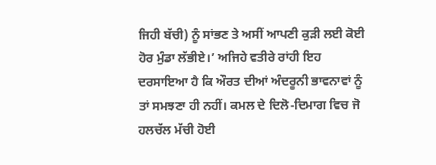ਜਿਹੀ ਬੱਚੀ) ਨੂੰ ਸਾਂਭਣ ਤੇ ਅਸੀਂ ਆਪਣੀ ਕੁੜੀ ਲਈ ਕੋਈ ਹੋਰ ਮੁੰਡਾ ਲੱਭੀਏ।’ ਅਜਿਹੇ ਵਤੀਰੇ ਰਾਂਹੀ ਇਹ ਦਰਸਾਇਆ ਹੈ ਕਿ ਔਰਤ ਦੀਆਂ ਅੰਦਰੂਨੀ ਭਾਵਨਾਵਾਂ ਨੂੰ ਤਾਂ ਸਮਝਣਾ ਹੀ ਨਹੀਂ। ਕਮਲ ਦੇ ਦਿਲੋ-ਦਿਮਾਗ ਵਿਚ ਜੋ ਹਲਚੱਲ ਮੱਚੀ ਹੋਈ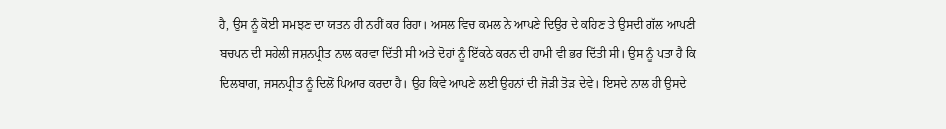ਹੈ, ਉਸ ਨੂੰ ਕੋਈ ਸਮਝਣ ਦਾ ਯਤਨ ਹੀ ਨਹੀਂ ਕਰ ਰਿਹਾ। ਅਸਲ ਵਿਚ ਕਮਲ ਨੇ ਆਪਣੇ ਦਿਉਰ ਦੇ ਕਹਿਣ ਤੇ ਉਸਦੀ ਗੱਲ ਆਪਣੀ ਬਚਪਨ ਦੀ ਸਹੇਲੀ ਜਸ਼ਨਪ੍ਰੀਤ ਨਾਲ ਕਰਵਾ ਦਿੱਤੀ ਸੀ ਅਤੇ ਦੋਹਾਂ ਨੂੰ ਇੱਕਠੇ ਕਰਨ ਦੀ ਹਾਮੀ ਵੀ ਭਰ ਦਿੱਤੀ ਸੀ। ਉਸ ਨੂੰ ਪਤਾ ਹੈ ਕਿ ਦਿਲਬਾਗ, ਜਸਨਪ੍ਰੀਤ ਨੂੰ ਦਿਲੋਂ ਪਿਆਰ ਕਰਦਾ ਹੈ। ਉਹ ਕਿਵੇ ਆਪਣੇ ਲਈ ਉਹਨਾਂ ਦੀ ਜੋੜੀ ਤੋੜ ਦੇਵੇ। ਇਸਦੇ ਨਾਲ ਹੀ ਉਸਦੇ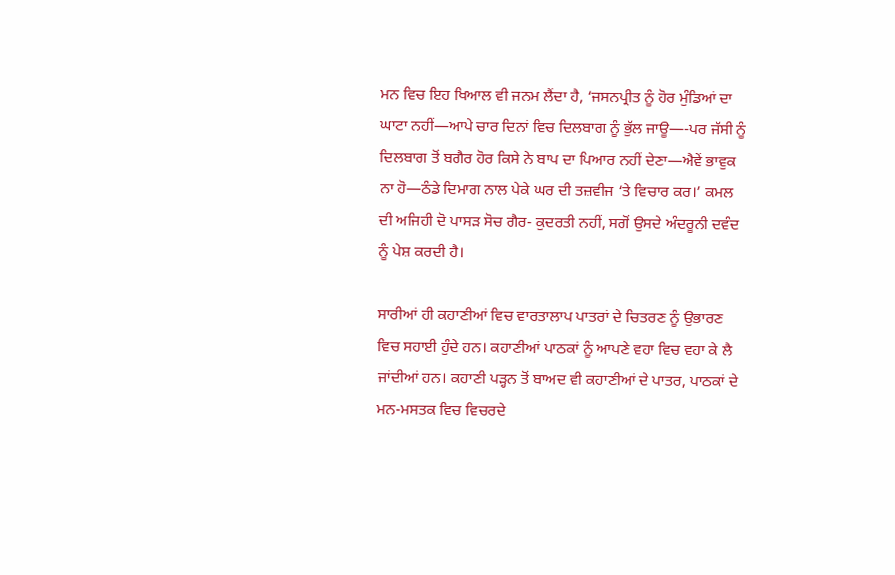ਮਨ ਵਿਚ ਇਹ ਖਿਆਲ ਵੀ ਜਨਮ ਲੈਂਦਾ ਹੈ, ‘ਜਸਨਪ੍ਰੀਤ ਨੂੰ ਹੋਰ ਮੁੰਡਿਆਂ ਦਾ ਘਾਟਾ ਨਹੀਂ—ਆਪੇ ਚਾਰ ਦਿਨਾਂ ਵਿਚ ਦਿਲਬਾਗ ਨੂੰ ਭੁੱਲ ਜਾਊ—-ਪਰ ਜੱਸੀ ਨੂੰ ਦਿਲਬਾਗ ਤੋਂ ਬਗੈਰ ਹੋਰ ਕਿਸੇ ਨੇ ਬਾਪ ਦਾ ਪਿਆਰ ਨਹੀਂ ਦੇਣਾ—ਐਵੇਂ ਭਾਵੁਕ ਨਾ ਹੋ—ਠੰਡੇ ਦਿਮਾਗ ਨਾਲ ਪੇਕੇ ਘਰ ਦੀ ਤਜ਼ਵੀਜ ‘ਤੇ ਵਿਚਾਰ ਕਰ।’ ਕਮਲ ਦੀ ਅਜਿਹੀ ਦੋ ਪਾਸੜ ਸੋਚ ਗੈਰ- ਕੁਦਰਤੀ ਨਹੀਂ, ਸਗੋਂ ਉਸਦੇ ਅੰਦਰੂਨੀ ਦਵੰਦ ਨੂੰ ਪੇਸ਼ ਕਰਦੀ ਹੈ।

ਸਾਰੀਆਂ ਹੀ ਕਹਾਣੀਆਂ ਵਿਚ ਵਾਰਤਾਲਾਪ ਪਾਤਰਾਂ ਦੇ ਚਿਤਰਣ ਨੂੰ ਉਭਾਰਣ ਵਿਚ ਸਹਾਈ ਹੁੰਦੇ ਹਨ। ਕਹਾਣੀਆਂ ਪਾਠਕਾਂ ਨੂੰ ਆਪਣੇ ਵਹਾ ਵਿਚ ਵਹਾ ਕੇ ਲੈ ਜਾਂਦੀਆਂ ਹਨ। ਕਹਾਣੀ ਪੜ੍ਹਨ ਤੋਂ ਬਾਅਦ ਵੀ ਕਹਾਣੀਆਂ ਦੇ ਪਾਤਰ, ਪਾਠਕਾਂ ਦੇ ਮਨ-ਮਸਤਕ ਵਿਚ ਵਿਚਰਦੇ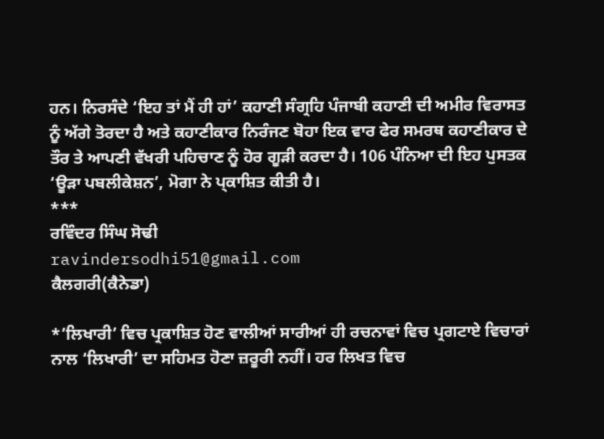ਹਨ। ਨਿਰਸੰਦੇ ‘ਇਹ ਤਾਂ ਮੈਂ ਹੀ ਹਾਂ’ ਕਹਾਣੀ ਸੰਗ੍ਰਹਿ ਪੰਜਾਬੀ ਕਹਾਣੀ ਦੀ ਅਮੀਰ ਵਿਰਾਸਤ ਨੂੰ ਅੱਗੇ ਤੋਰਦਾ ਹੈ ਅਤੇ ਕਹਾਣੀਕਾਰ ਨਿਰੰਜਣ ਬੋਹਾ ਇਕ ਵਾਰ ਫੇਰ ਸਮਰਥ ਕਹਾਣੀਕਾਰ ਦੇ ਤੌਰ ਤੇ ਆਪਣੀ ਵੱਖਰੀ ਪਹਿਚਾਣ ਨੂੰ ਹੋਰ ਗੂੜੀ ਕਰਦਾ ਹੈ। 106 ਪੰਨਿਆ ਦੀ ਇਹ ਪੁਸਤਕ ‘ਊੜਾ ਪਬਲੀਕੇਸ਼ਨ’, ਮੋਗਾ ਨੇ ਪ੍ਕਾਸ਼ਿਤ ਕੀਤੀ ਹੈ।
***
ਰਵਿੰਦਰ ਸਿੰਘ ਸੋਢੀ
ravindersodhi51@gmail.com
ਕੈਲਗਰੀ(ਕੈਨੇਡਾ)

*’ਲਿਖਾਰੀ’ ਵਿਚ ਪ੍ਰਕਾਸ਼ਿਤ ਹੋਣ ਵਾਲੀਆਂ ਸਾਰੀਆਂ ਹੀ ਰਚਨਾਵਾਂ ਵਿਚ ਪ੍ਰਗਟਾਏ ਵਿਚਾਰਾਂ ਨਾਲ ‘ਲਿਖਾਰੀ’ ਦਾ ਸਹਿਮਤ ਹੋਣਾ ਜ਼ਰੂਰੀ ਨਹੀਂ। ਹਰ ਲਿਖਤ ਵਿਚ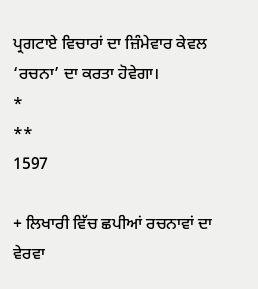ਪ੍ਰਗਟਾਏ ਵਿਚਾਰਾਂ ਦਾ ਜ਼ਿੰਮੇਵਾਰ ਕੇਵਲ ‘ਰਚਨਾ’ ਦਾ ਕਰਤਾ ਹੋਵੇਗਾ।
*
**
1597

+ ਲਿਖਾਰੀ ਵਿੱਚ ਛਪੀਆਂ ਰਚਨਾਵਾਂ ਦਾ ਵੇਰਵਾ